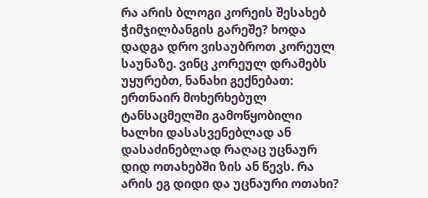რა არის ბლოგი კორეის შესახებ ჭიმჯილბანგის გარეშე? ხოდა დადგა დრო ვისაუბროთ კორეულ საუნაზე. ვინც კორეულ დრამებს უყურებთ, ნანახი გექნებათ: ერთნაირ მოხერხებულ ტანსაცმელში გამოწყობილი ხალხი დასასვენებლად ან დასაძინებლად რაღაც უცნაურ დიდ ოთახებში ზის ან წევს. რა არის ეგ დიდი და უცნაური ოთახი?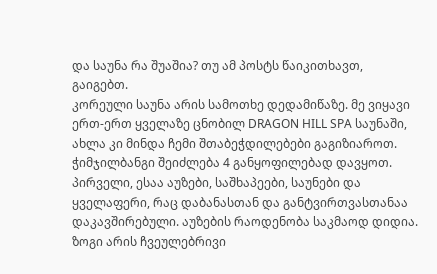და საუნა რა შუაშია? თუ ამ პოსტს წაიკითხავთ, გაიგებთ.
კორეული საუნა არის სამოთხე დედამიწაზე. მე ვიყავი ერთ-ერთ ყველაზე ცნობილ DRAGON HILL SPA საუნაში, ახლა კი მინდა ჩემი შთაბეჭდილებები გაგიზიაროთ.
ჭიმჯილბანგი შეიძლება 4 განყოფილებად დავყოთ. პირველი, ესაა აუზები, საშხაპეები, საუნები და ყველაფერი, რაც დაბანასთან და განტვირთვასთანაა დაკავშირებული. აუზების რაოდენობა საკმაოდ დიდია. ზოგი არის ჩვეულებრივი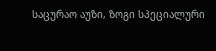საცურაო აუზი, ზოგი სპეციალური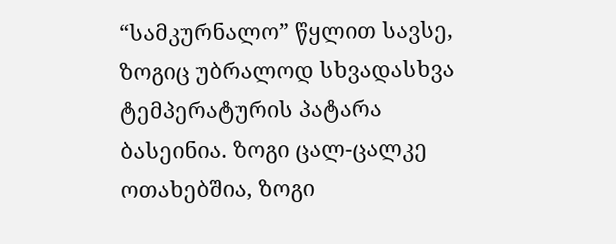“სამკურნალო” წყლით სავსე, ზოგიც უბრალოდ სხვადასხვა ტემპერატურის პატარა ბასეინია. ზოგი ცალ-ცალკე ოთახებშია, ზოგი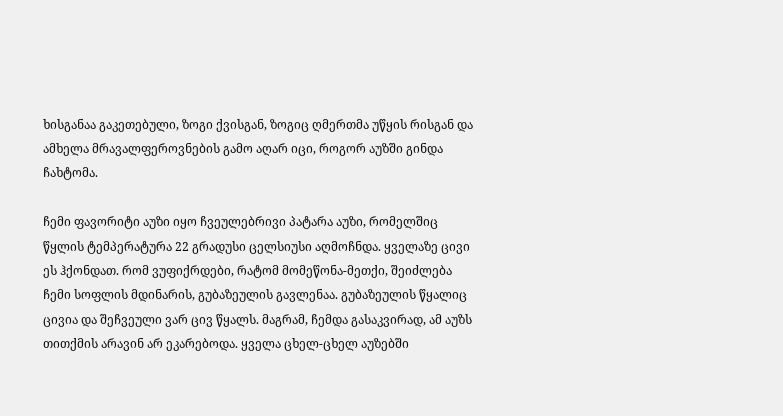ხისგანაა გაკეთებული, ზოგი ქვისგან, ზოგიც ღმერთმა უწყის რისგან და ამხელა მრავალფეროვნების გამო აღარ იცი, როგორ აუზში გინდა ჩახტომა.

ჩემი ფავორიტი აუზი იყო ჩვეულებრივი პატარა აუზი, რომელშიც წყლის ტემპერატურა 22 გრადუსი ცელსიუსი აღმოჩნდა. ყველაზე ცივი ეს ჰქონდათ. რომ ვუფიქრდები, რატომ მომეწონა-მეთქი, შეიძლება ჩემი სოფლის მდინარის, გუბაზეულის გავლენაა. გუბაზეულის წყალიც ცივია და შეჩვეული ვარ ცივ წყალს. მაგრამ, ჩემდა გასაკვირად, ამ აუზს თითქმის არავინ არ ეკარებოდა. ყველა ცხელ-ცხელ აუზებში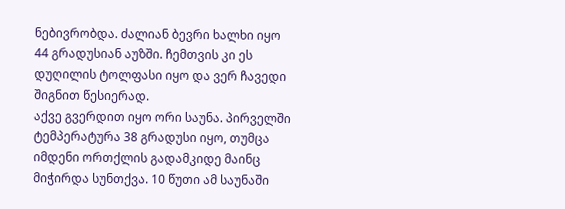ნებივრობდა. ძალიან ბევრი ხალხი იყო 44 გრადუსიან აუზში. ჩემთვის კი ეს დუღილის ტოლფასი იყო და ვერ ჩავედი შიგნით წესიერად.
აქვე გვერდით იყო ორი საუნა. პირველში ტემპერატურა 38 გრადუსი იყო, თუმცა იმდენი ორთქლის გადამკიდე მაინც მიჭირდა სუნთქვა. 10 წუთი ამ საუნაში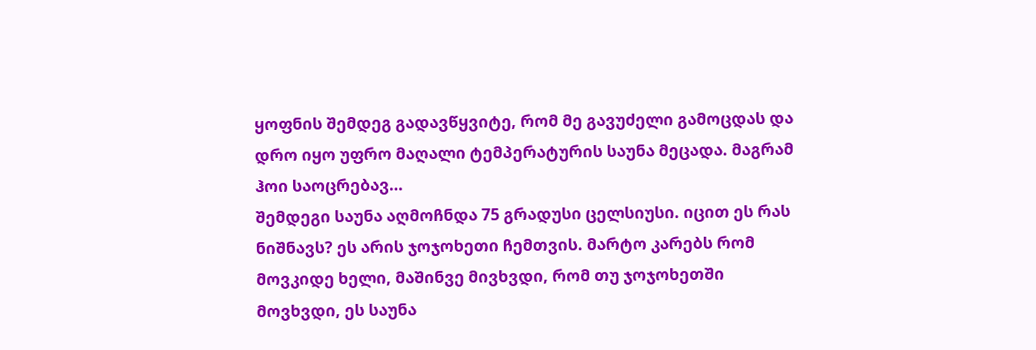ყოფნის შემდეგ გადავწყვიტე, რომ მე გავუძელი გამოცდას და დრო იყო უფრო მაღალი ტემპერატურის საუნა მეცადა. მაგრამ ჰოი საოცრებავ…
შემდეგი საუნა აღმოჩნდა 75 გრადუსი ცელსიუსი. იცით ეს რას ნიშნავს? ეს არის ჯოჯოხეთი ჩემთვის. მარტო კარებს რომ მოვკიდე ხელი, მაშინვე მივხვდი, რომ თუ ჯოჯოხეთში მოვხვდი, ეს საუნა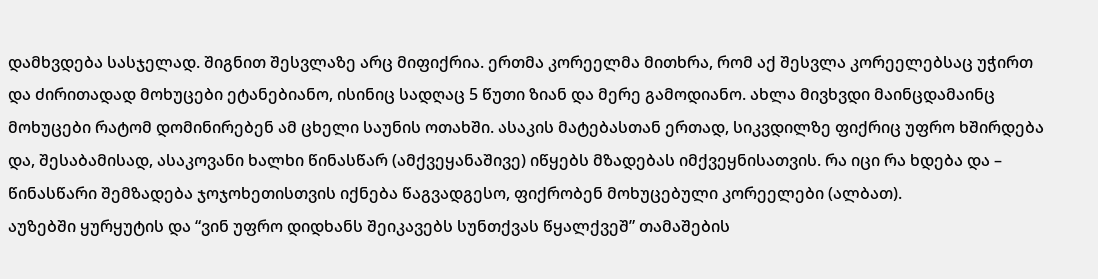დამხვდება სასჯელად. შიგნით შესვლაზე არც მიფიქრია. ერთმა კორეელმა მითხრა, რომ აქ შესვლა კორეელებსაც უჭირთ და ძირითადად მოხუცები ეტანებიანო, ისინიც სადღაც 5 წუთი ზიან და მერე გამოდიანო. ახლა მივხვდი მაინცდამაინც მოხუცები რატომ დომინირებენ ამ ცხელი საუნის ოთახში. ასაკის მატებასთან ერთად, სიკვდილზე ფიქრიც უფრო ხშირდება და, შესაბამისად, ასაკოვანი ხალხი წინასწარ (ამქვეყანაშივე) იწყებს მზადებას იმქვეყნისათვის. რა იცი რა ხდება და – წინასწარი შემზადება ჯოჯოხეთისთვის იქნება წაგვადგესო, ფიქრობენ მოხუცებული კორეელები (ალბათ).
აუზებში ყურყუტის და “ვინ უფრო დიდხანს შეიკავებს სუნთქვას წყალქვეშ” თამაშების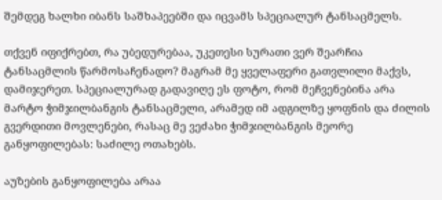შემდეგ ხალხი იბანს საშხაპეებში და იცვამს სპეციალურ ტანსაცმელს.

თქვენ იფიქრებთ, რა უბედურებაა, უკეთესი სურათი ვერ შეარჩია ტანსაცმლის წარმოსაჩენადო? მაგრამ მე ყველაფერი გათვლილი მაქვს, დამიჯერეთ. სპეციალურად გადავიღე ეს ფოტო, რომ მეჩვენებინა არა მარტო ჭიმჯილბანგის ტანსაცმელი, არამედ იმ ადგილზე ყოფნის და ძილის გვერდითი მოვლენები, რასაც მე ვეძახი ჭიმჯილბანგის მეორე განყოფილებას: საძილე ოთახებს.

აუზების განყოფილება არაა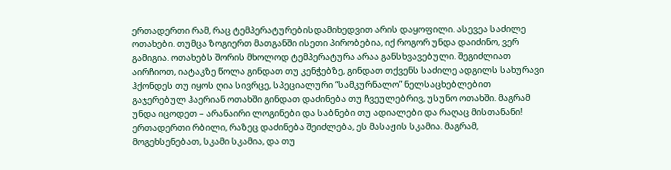ერთადერთი რამ, რაც ტემპერატურებისდამიხედვით არის დაყოფილი. ასევეა საძილე ოთახები. თუმცა ზოგიერთ მათგანში ისეთი პირობებია, იქ როგორ უნდა დაიძინო, ვერ გამიგია. ოთახებს შორის მხოლოდ ტემპერატურა არაა განსხვავებული. შეგიძლიათ აირჩიოთ, იატაკზე წოლა გინდათ თუ კენჭებზე, გინდათ თქვენს საძილე ადგილს სახურავი ჰქონდეს თუ იყოს ღია სივრცე, სპეციალური “სამკურნალო” ნელსაცხებლებით გაჯერებულ ჰაერიან ოთახში გინდათ დაძინება თუ ჩვეულებრივ, უსუნო ოთახში. მაგრამ უნდა იცოდეთ – არანაირი ლოგინები და საბნები თუ ადიალები და რაღაც მისთანანი! ერთადერთი რბილი, რაზეც დაძინება შეიძლება, ეს მასაჟის სკამია. მაგრამ, მოგეხსენებათ, სკამი სკამია, და თუ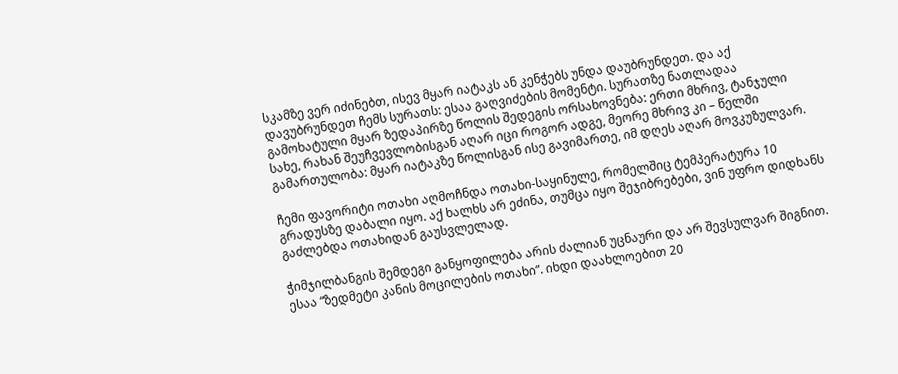სკამზე ვერ იძინებთ, ისევ მყარ იატაკს ან კენჭებს უნდა დაუბრუნდეთ. და აქ დავუბრუნდეთ ჩემს სურათს: ესაა გაღვიძების მომენტი. სურათზე ნათლადაა გამოხატული მყარ ზედაპირზე წოლის შედეგის ორსახოვნება: ერთი მხრივ, ტანჯული სახე, რახან შეუჩვევლობისგან აღარ იცი როგორ ადგე, მეორე მხრივ კი – წელში გამართულობა: მყარ იატაკზე წოლისგან ისე გავიმართე, იმ დღეს აღარ მოვკუზულვარ.

ჩემი ფავორიტი ოთახი აღმოჩნდა ოთახი-საყინულე, რომელშიც ტემპერატურა 10 გრადუსზე დაბალი იყო. აქ ხალხს არ ეძინა, თუმცა იყო შეჯიბრებები, ვინ უფრო დიდხანს გაძლებდა ოთახიდან გაუსვლელად.

ჭიმჯილბანგის შემდეგი განყოფილება არის ძალიან უცნაური და არ შევსულვარ შიგნით. ესაა “ზედმეტი კანის მოცილების ოთახი”. იხდი დაახლოებით 20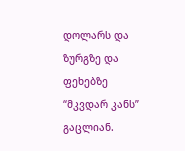დოლარს და ზურგზე და ფეხებზე “მკვდარ კანს” გაცლიან.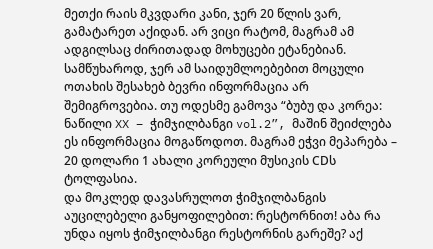მეთქი რაის მკვდარი კანი, ჯერ 20 წლის ვარ, გამატარეთ აქიდან. არ ვიცი რატომ, მაგრამ ამ ადგილსაც ძირითადად მოხუცები ეტანებიან. სამწუხაროდ, ჯერ ამ საიდუმლოებებით მოცული ოთახის შესახებ ბევრი ინფორმაცია არ შემიგროვებია. თუ ოდესმე გამოვა “ბუბუ და კორეა: ნაწილი XX – ჭიმჯილბანგი vol.2”, მაშინ შეიძლება ეს ინფორმაცია მოგაწოდოთ. მაგრამ ეჭვი მეპარება – 20 დოლარი 1 ახალი კორეული მუსიკის CDს ტოლფასია.
და მოკლედ დავასრულოთ ჭიმჯილბანგის აუცილებელი განყოფილებით: რესტორნით! აბა რა უნდა იყოს ჭიმჯილბანგი რესტორნის გარეშე? აქ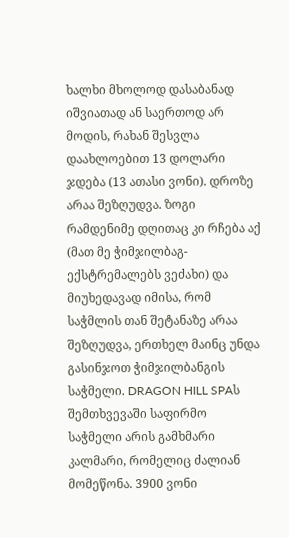ხალხი მხოლოდ დასაბანად იშვიათად ან საერთოდ არ მოდის, რახან შესვლა დაახლოებით 13 დოლარი ჯდება (13 ათასი ვონი). დროზე არაა შეზღუდვა. ზოგი რამდენიმე დღითაც კი რჩება აქ (მათ მე ჭიმჯილბაგ-ექსტრემალებს ვეძახი) და მიუხედავად იმისა, რომ საჭმლის თან შეტანაზე არაა შეზღუდვა, ერთხელ მაინც უნდა გასინჯოთ ჭიმჯილბანგის საჭმელი. DRAGON HILL SPAს შემთხვევაში საფირმო საჭმელი არის გამხმარი კალმარი, რომელიც ძალიან მომეწონა. 3900 ვონი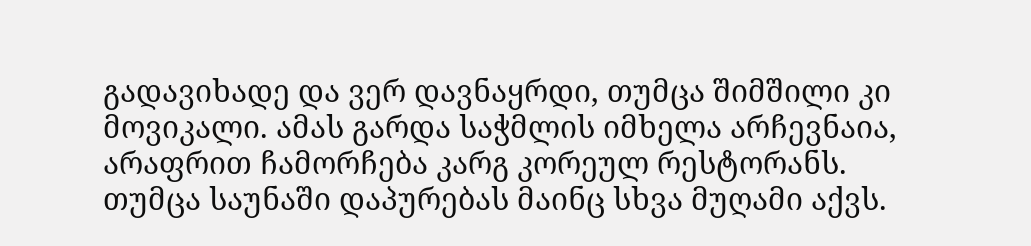გადავიხადე და ვერ დავნაყრდი, თუმცა შიმშილი კი მოვიკალი. ამას გარდა საჭმლის იმხელა არჩევნაია, არაფრით ჩამორჩება კარგ კორეულ რესტორანს. თუმცა საუნაში დაპურებას მაინც სხვა მუღამი აქვს.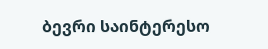ბევრი საინტერესო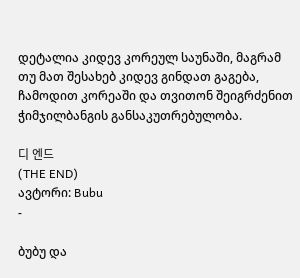დეტალია კიდევ კორეულ საუნაში, მაგრამ თუ მათ შესახებ კიდევ გინდათ გაგება, ჩამოდით კორეაში და თვითონ შეიგრძენით ჭიმჯილბანგის განსაკუთრებულობა.

디 엔드
(THE END)
ავტორი: Bubu
-

ბუბუ და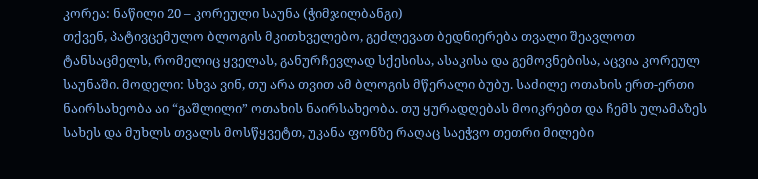კორეა: ნაწილი 20 – კორეული საუნა (ჭიმჯილბანგი)
თქვენ, პატივცემულო ბლოგის მკითხველებო, გეძლევათ ბედნიერება თვალი შეავლოთ ტანსაცმელს, რომელიც ყველას, განურჩევლად სქესისა, ასაკისა და გემოვნებისა, აცვია კორეულ საუნაში. მოდელი: სხვა ვინ, თუ არა თვით ამ ბლოგის მწერალი ბუბუ. საძილე ოთახის ერთ-ერთი ნაირსახეობა აი “გაშლილი” ოთახის ნაირსახეობა. თუ ყურადღებას მოიკრებთ და ჩემს ულამაზეს სახეს და მუხლს თვალს მოსწყვეტთ, უკანა ფონზე რაღაც საეჭვო თეთრი მილები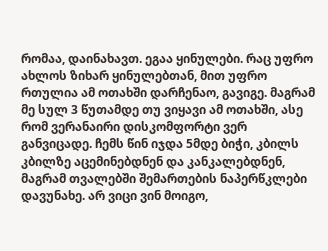რომაა, დაინახავთ. ეგაა ყინულები. რაც უფრო ახლოს ზიხარ ყინულებთან, მით უფრო რთულია ამ ოთახში დარჩენაო, გავიგე. მაგრამ მე სულ 3 წუთამდე თუ ვიყავი ამ ოთახში, ასე რომ ვერანაირი დისკომფორტი ვერ განვიცადე. ჩემს წინ იჯდა 5მდე ბიჭი, კბილს კბილზე აცემინებდნენ და კანკალებდნენ, მაგრამ თვალებში შემართების ნაპერწკლები დავუნახე. არ ვიცი ვინ მოიგო,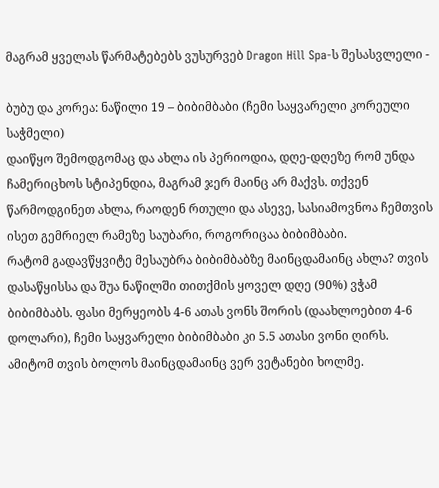მაგრამ ყველას წარმატებებს ვუსურვებ Dragon Hill Spa-ს შესასვლელი -

ბუბუ და კორეა: ნაწილი 19 – ბიბიმბაბი (ჩემი საყვარელი კორეული საჭმელი)
დაიწყო შემოდგომაც და ახლა ის პერიოდია, დღე-დღეზე რომ უნდა ჩამერიცხოს სტიპენდია, მაგრამ ჯერ მაინც არ მაქვს. თქვენ წარმოდგინეთ ახლა, რაოდენ რთული და ასევე, სასიამოვნოა ჩემთვის ისეთ გემრიელ რამეზე საუბარი, როგორიცაა ბიბიმბაბი.
რატომ გადავწყვიტე მესაუბრა ბიბიმბაბზე მაინცდამაინც ახლა? თვის დასაწყისსა და შუა ნაწილში თითქმის ყოველ დღე (90%) ვჭამ ბიბიმბაბს. ფასი მერყეობს 4-6 ათას ვონს შორის (დაახლოებით 4-6 დოლარი), ჩემი საყვარელი ბიბიმბაბი კი 5.5 ათასი ვონი ღირს. ამიტომ თვის ბოლოს მაინცდამაინც ვერ ვეტანები ხოლმე.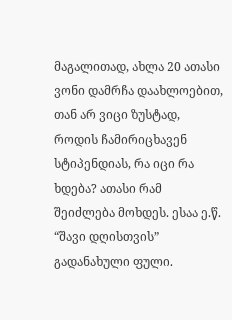მაგალითად, ახლა 20 ათასი ვონი დამრჩა დაახლოებით, თან არ ვიცი ზუსტად, როდის ჩამირიცხავენ სტიპენდიას, რა იცი რა ხდება? ათასი რამ შეიძლება მოხდეს. ესაა ე.წ. “შავი დღისთვის” გადანახული ფული.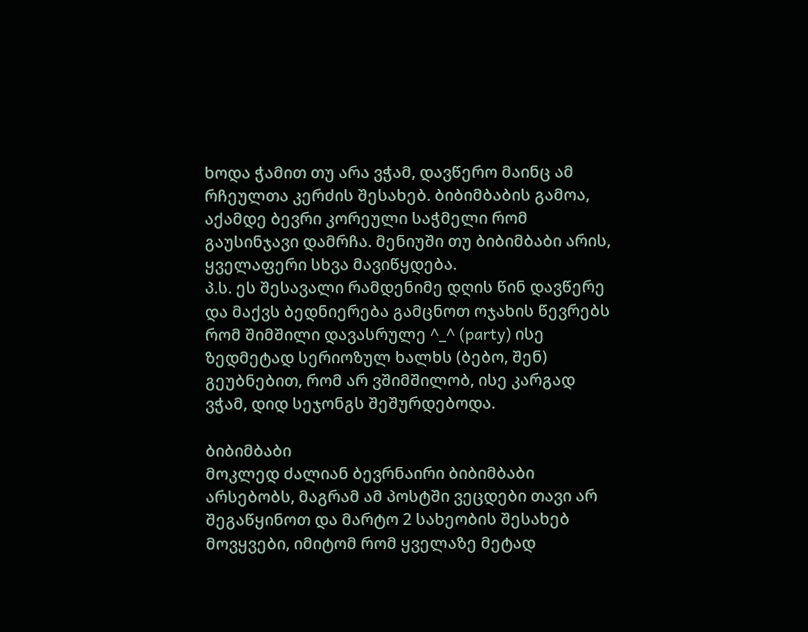ხოდა ჭამით თუ არა ვჭამ, დავწერო მაინც ამ რჩეულთა კერძის შესახებ. ბიბიმბაბის გამოა, აქამდე ბევრი კორეული საჭმელი რომ გაუსინჯავი დამრჩა. მენიუში თუ ბიბიმბაბი არის, ყველაფერი სხვა მავიწყდება.
პ.ს. ეს შესავალი რამდენიმე დღის წინ დავწერე და მაქვს ბედნიერება გამცნოთ ოჯახის წევრებს რომ შიმშილი დავასრულე ^_^ (party) ისე ზედმეტად სერიოზულ ხალხს (ბებო, შენ) გეუბნებით, რომ არ ვშიმშილობ, ისე კარგად ვჭამ, დიდ სეჯონგს შეშურდებოდა.

ბიბიმბაბი
მოკლედ ძალიან ბევრნაირი ბიბიმბაბი არსებობს, მაგრამ ამ პოსტში ვეცდები თავი არ შეგაწყინოთ და მარტო 2 სახეობის შესახებ მოვყვები, იმიტომ რომ ყველაზე მეტად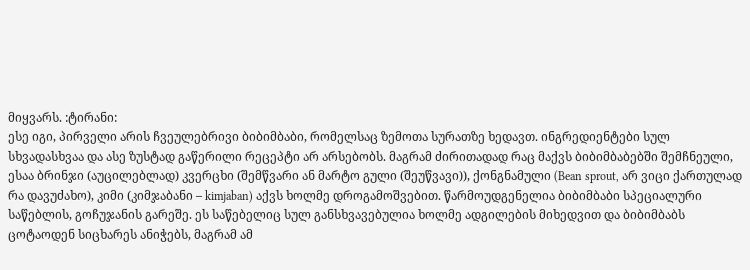მიყვარს. :ტირანი:
ესე იგი, პირველი არის ჩვეულებრივი ბიბიმბაბი, რომელსაც ზემოთა სურათზე ხედავთ. ინგრედიენტები სულ სხვადასხვაა და ასე ზუსტად გაწერილი რეცეპტი არ არსებობს. მაგრამ ძირითადად რაც მაქვს ბიბიმბაბებში შემჩნეული, ესაა ბრინჯი (აუცილებლად) კვერცხი (შემწვარი ან მარტო გული (შეუწვავი)), ქონგნამული (Bean sprout, არ ვიცი ქართულად რა დავუძახო), კიმი (კიმჯაბანი – kimjaban) აქვს ხოლმე დროგამოშვებით. წარმოუდგენელია ბიბიმბაბი სპეციალური საწებლის, გოჩუჯანის გარეშე. ეს საწებელიც სულ განსხვავებულია ხოლმე ადგილების მიხედვით და ბიბიმბაბს ცოტაოდენ სიცხარეს ანიჭებს, მაგრამ ამ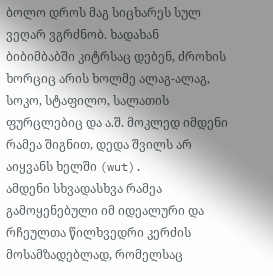ბოლო დროს მაგ სიცხარეს სულ ვეღარ ვგრძნობ. ხადახან ბიბიმბაბში კიტრსაც დებენ, ძროხის ხორციც არის ხოლმე ალაგ-ალაგ, სოკო, სტაფილო, სალათის ფურცლებიც და ა.შ. მოკლედ იმდენი რამეა შიგნით, დედა შვილს არ აიყვანს ხელში (wut).
ამდენი სხვადასხვა რამეა გამოყენებული იმ იდეალური და რჩეულთა წილხვედრი კერძის მოსამზადებლად, რომელსაც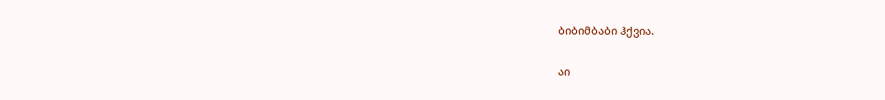ბიბიმბაბი ჰქვია.

აი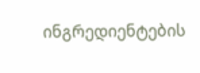ინგრედიენტების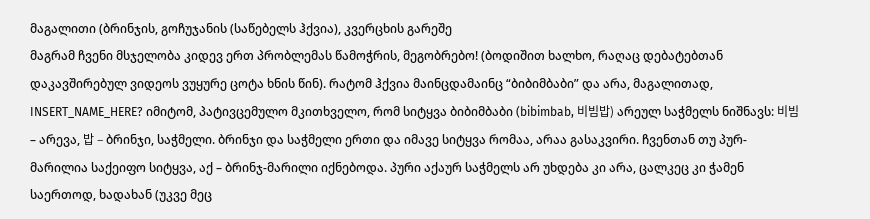მაგალითი (ბრინჯის, გოჩუჯანის (საწებელს ჰქვია), კვერცხის გარეშე
მაგრამ ჩვენი მსჯელობა კიდევ ერთ პრობლემას წამოჭრის, მეგობრებო! (ბოდიშით ხალხო, რაღაც დებატებთან დაკავშირებულ ვიდეოს ვუყურე ცოტა ხნის წინ). რატომ ჰქვია მაინცდამაინც “ბიბიმბაბი” და არა, მაგალითად, INSERT_NAME_HERE? იმიტომ, პატივცემულო მკითხველო, რომ სიტყვა ბიბიმბაბი (bibimbab, 비빔밥) არეულ საჭმელს ნიშნავს: 비빔 – არევა, 밥 – ბრინჯი, საჭმელი. ბრინჯი და საჭმელი ერთი და იმავე სიტყვა რომაა, არაა გასაკვირი. ჩვენთან თუ პურ-მარილია საქეიფო სიტყვა, აქ – ბრინჯ-მარილი იქნებოდა. პური აქაურ საჭმელს არ უხდება კი არა, ცალკეც კი ჭამენ საერთოდ, ხადახან (უკვე მეც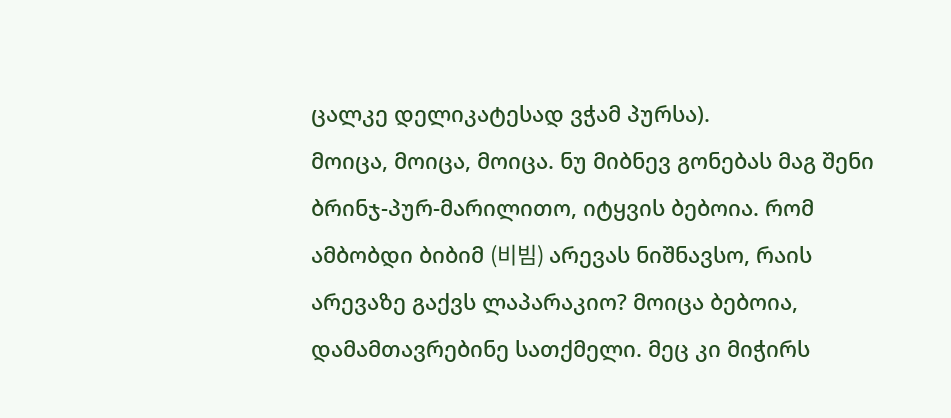ცალკე დელიკატესად ვჭამ პურსა).
მოიცა, მოიცა, მოიცა. ნუ მიბნევ გონებას მაგ შენი ბრინჯ-პურ-მარილითო, იტყვის ბებოია. რომ ამბობდი ბიბიმ (비빔) არევას ნიშნავსო, რაის არევაზე გაქვს ლაპარაკიო? მოიცა ბებოია, დამამთავრებინე სათქმელი. მეც კი მიჭირს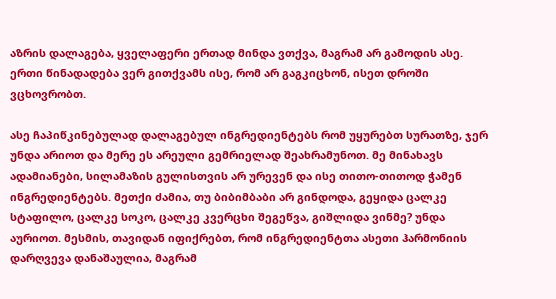აზრის დალაგება, ყველაფერი ერთად მინდა ვთქვა, მაგრამ არ გამოდის ასე. ერთი წინადადება ვერ გითქვამს ისე, რომ არ გაგკიცხონ, ისეთ დროში ვცხოვრობთ.

ასე ჩაპიწკინებულად დალაგებულ ინგრედიენტებს რომ უყურებთ სურათზე, ჯერ უნდა არიოთ და მერე ეს არეული გემრიელად შეახრამუნოთ. მე მინახავს ადამიანები, სილამაზის გულისთვის არ ურევენ და ისე თითო-თითოდ ჭამენ ინგრედიენტებს. მეთქი ძამია, თუ ბიბიმბაბი არ გინდოდა, გეყიდა ცალკე სტაფილო, ცალკე სოკო, ცალკე კვერცხი შეგეწვა, გიშლიდა ვინმე? უნდა აურიოთ. მესმის, თავიდან იფიქრებთ, რომ ინგრედიენტთა ასეთი ჰარმონიის დარღვევა დანაშაულია, მაგრამ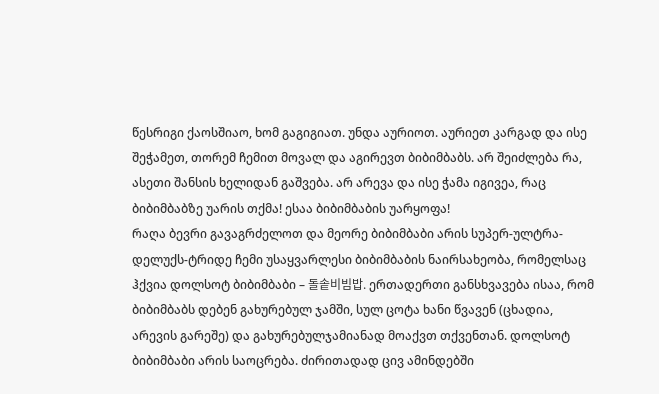წესრიგი ქაოსშიაო, ხომ გაგიგიათ. უნდა აურიოთ. აურიეთ კარგად და ისე შეჭამეთ, თორემ ჩემით მოვალ და აგირევთ ბიბიმბაბს. არ შეიძლება რა, ასეთი შანსის ხელიდან გაშვება. არ არევა და ისე ჭამა იგივეა, რაც ბიბიმბაბზე უარის თქმა! ესაა ბიბიმბაბის უარყოფა!
რაღა ბევრი გავაგრძელოთ და მეორე ბიბიმბაბი არის სუპერ-ულტრა-დელუქს-ტრიდე ჩემი უსაყვარლესი ბიბიმბაბის ნაირსახეობა, რომელსაც ჰქვია დოლსოტ ბიბიმბაბი – 돌솥비빔밥. ერთადერთი განსხვავება ისაა, რომ ბიბიმბაბს დებენ გახურებულ ჯამში, სულ ცოტა ხანი წვავენ (ცხადია, არევის გარეშე) და გახურებულჯამიანად მოაქვთ თქვენთან. დოლსოტ ბიბიმბაბი არის საოცრება. ძირითადად ცივ ამინდებში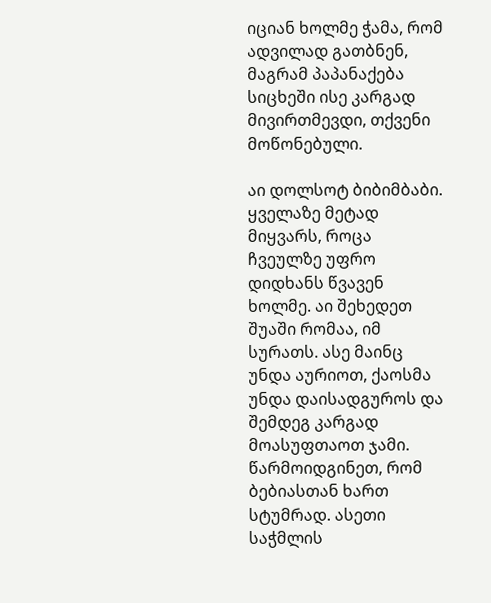იციან ხოლმე ჭამა, რომ ადვილად გათბნენ, მაგრამ პაპანაქება სიცხეში ისე კარგად მივირთმევდი, თქვენი მოწონებული.

აი დოლსოტ ბიბიმბაბი. ყველაზე მეტად მიყვარს, როცა ჩვეულზე უფრო დიდხანს წვავენ ხოლმე. აი შეხედეთ შუაში რომაა, იმ სურათს. ასე მაინც უნდა აურიოთ, ქაოსმა უნდა დაისადგუროს და შემდეგ კარგად მოასუფთაოთ ჯამი. წარმოიდგინეთ, რომ ბებიასთან ხართ სტუმრად. ასეთი საჭმლის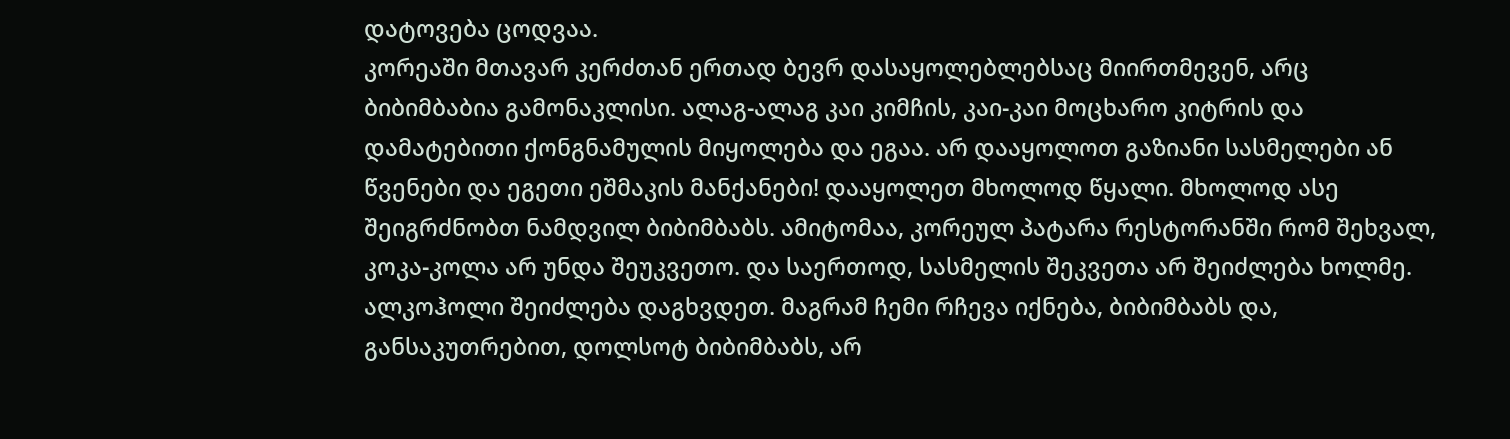დატოვება ცოდვაა.
კორეაში მთავარ კერძთან ერთად ბევრ დასაყოლებლებსაც მიირთმევენ, არც ბიბიმბაბია გამონაკლისი. ალაგ-ალაგ კაი კიმჩის, კაი-კაი მოცხარო კიტრის და დამატებითი ქონგნამულის მიყოლება და ეგაა. არ დააყოლოთ გაზიანი სასმელები ან წვენები და ეგეთი ეშმაკის მანქანები! დააყოლეთ მხოლოდ წყალი. მხოლოდ ასე შეიგრძნობთ ნამდვილ ბიბიმბაბს. ამიტომაა, კორეულ პატარა რესტორანში რომ შეხვალ, კოკა-კოლა არ უნდა შეუკვეთო. და საერთოდ, სასმელის შეკვეთა არ შეიძლება ხოლმე. ალკოჰოლი შეიძლება დაგხვდეთ. მაგრამ ჩემი რჩევა იქნება, ბიბიმბაბს და, განსაკუთრებით, დოლსოტ ბიბიმბაბს, არ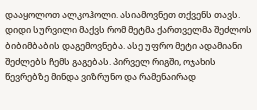დააყოლოთ ალკოჰოლი. ასიამოვნეთ თქვენს თავს.
დიდი სურვილი მაქვს რომ მეტმა ქართველმა შეძლოს ბიბიმბაბის დაგემოვნება. ასე უფრო მეტი ადამიანი შეძლებს ჩემს გაგებას. პირველ რიგში, ოჯახის წევრებზე მინდა ვიზრუნო და რამენაირად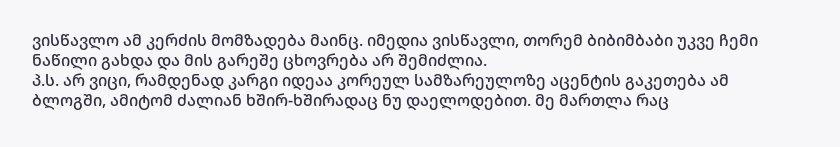ვისწავლო ამ კერძის მომზადება მაინც. იმედია ვისწავლი, თორემ ბიბიმბაბი უკვე ჩემი ნაწილი გახდა და მის გარეშე ცხოვრება არ შემიძლია.
პ.ს. არ ვიცი, რამდენად კარგი იდეაა კორეულ სამზარეულოზე აცენტის გაკეთება ამ ბლოგში, ამიტომ ძალიან ხშირ-ხშირადაც ნუ დაელოდებით. მე მართლა რაც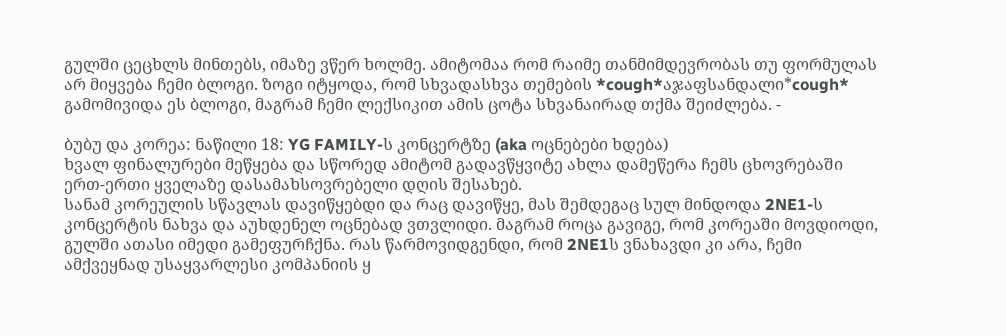გულში ცეცხლს მინთებს, იმაზე ვწერ ხოლმე. ამიტომაა რომ რაიმე თანმიმდევრობას თუ ფორმულას არ მიყვება ჩემი ბლოგი. ზოგი იტყოდა, რომ სხვადასხვა თემების *cough*აჯაფსანდალი*cough* გამომივიდა ეს ბლოგი, მაგრამ ჩემი ლექსიკით ამის ცოტა სხვანაირად თქმა შეიძლება. -

ბუბუ და კორეა: ნაწილი 18: YG FAMILY-ს კონცერტზე (aka ოცნებები ხდება)
ხვალ ფინალურები მეწყება და სწორედ ამიტომ გადავწყვიტე ახლა დამეწერა ჩემს ცხოვრებაში ერთ-ერთი ყველაზე დასამახსოვრებელი დღის შესახებ.
სანამ კორეულის სწავლას დავიწყებდი და რაც დავიწყე, მას შემდეგაც სულ მინდოდა 2NE1-ს კონცერტის ნახვა და აუხდენელ ოცნებად ვთვლიდი. მაგრამ როცა გავიგე, რომ კორეაში მოვდიოდი, გულში ათასი იმედი გამეფურჩქნა. რას წარმოვიდგენდი, რომ 2NE1ს ვნახავდი კი არა, ჩემი ამქვეყნად უსაყვარლესი კომპანიის ყ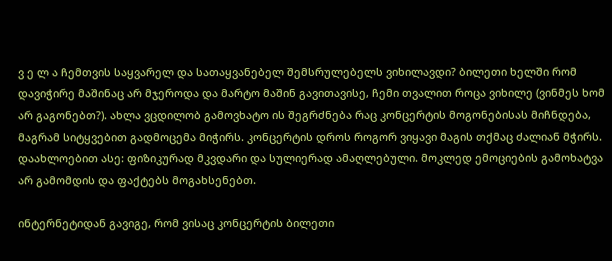ვ ე ლ ა ჩემთვის საყვარელ და სათაყვანებელ შემსრულებელს ვიხილავდი? ბილეთი ხელში რომ დავიჭირე მაშინაც არ მჯეროდა და მარტო მაშინ გავითავისე, ჩემი თვალით როცა ვიხილე (ვინმეს ხომ არ გაგონებთ?). ახლა ვცდილობ გამოვხატო ის შეგრძნება რაც კონცერტის მოგონებისას მიჩნდება, მაგრამ სიტყვებით გადმოცემა მიჭირს. კონცერტის დროს როგორ ვიყავი მაგის თქმაც ძალიან მჭირს. დაახლოებით ასე: ფიზიკურად მკვდარი და სულიერად ამაღლებული. მოკლედ ემოციების გამოხატვა არ გამომდის და ფაქტებს მოგახსენებთ.

ინტერნეტიდან გავიგე, რომ ვისაც კონცერტის ბილეთი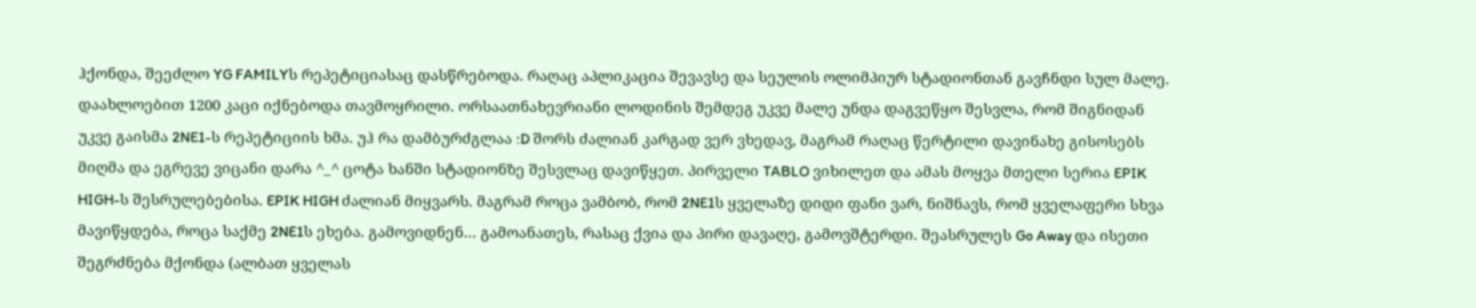ჰქონდა, შეეძლო YG FAMILYს რეპეტიციასაც დასწრებოდა. რაღაც აპლიკაცია შევავსე და სეულის ოლიმპიურ სტადიონთან გავჩნდი სულ მალე. დაახლოებით 1200 კაცი იქნებოდა თავმოყრილი. ორსაათნახევრიანი ლოდინის შემდეგ უკვე მალე უნდა დაგვეწყო შესვლა, რომ შიგნიდან უკვე გაისმა 2NE1-ს რეპეტიციის ხმა. უჰ რა დამბურძგლაა :D შორს ძალიან კარგად ვერ ვხედავ, მაგრამ რაღაც წერტილი დავინახე გისოსებს მიღმა და ეგრევე ვიცანი დარა ^_^ ცოტა ხანში სტადიონზე შესვლაც დავიწყეთ. პირველი TABLO ვიხილეთ და ამას მოყვა მთელი სერია EPIK HIGH-ს შესრულებებისა. EPIK HIGH ძალიან მიყვარს. მაგრამ როცა ვამბობ, რომ 2NE1ს ყველაზე დიდი ფანი ვარ, ნიშნავს, რომ ყველაფერი სხვა მავიწყდება, როცა საქმე 2NE1ს ეხება. გამოვიდნენ… გამოანათეს, რასაც ქვია და პირი დავაღე, გამოვშტერდი. შეასრულეს Go Away და ისეთი შეგრძნება მქონდა (ალბათ ყველას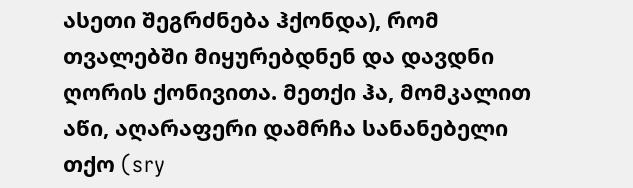ასეთი შეგრძნება ჰქონდა), რომ თვალებში მიყურებდნენ და დავდნი ღორის ქონივითა. მეთქი ჰა, მომკალით აწი, აღარაფერი დამრჩა სანანებელი თქო (sry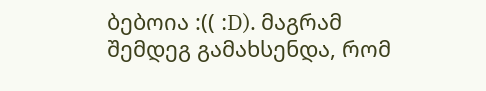ბებოია :(( :D). მაგრამ შემდეგ გამახსენდა, რომ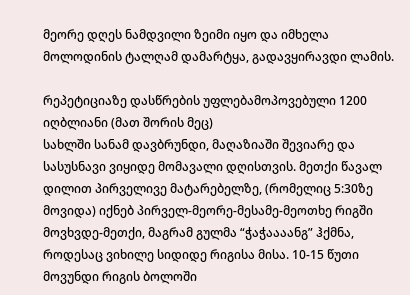მეორე დღეს ნამდვილი ზეიმი იყო და იმხელა მოლოდინის ტალღამ დამარტყა, გადავყირავდი ლამის.

რეპეტიციაზე დასწრების უფლებამოპოვებული 1200 იღბლიანი (მათ შორის მეც)
სახლში სანამ დავბრუნდი, მაღაზიაში შევიარე და სასუსნავი ვიყიდე მომავალი დღისთვის. მეთქი წავალ დილით პირველივე მატარებელზე, (რომელიც 5:30ზე მოვიდა) იქნებ პირველ-მეორე-მესამე-მეოთხე რიგში მოვხვდე-მეთქი, მაგრამ გულმა “ჭაჭაააანგ” ჰქმნა, როდესაც ვიხილე სიდიდე რიგისა მისა. 10-15 წუთი მოვუნდი რიგის ბოლოში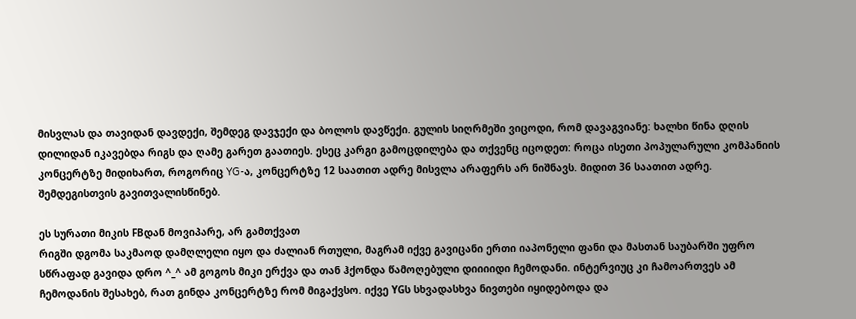მისვლას და თავიდან დავდექი, შემდეგ დავჯექი და ბოლოს დავწექი. გულის სიღრმეში ვიცოდი, რომ დავაგვიანე: ხალხი წინა დღის დილიდან იკავებდა რიგს და ღამე გარეთ გაათიეს. ესეც კარგი გამოცდილება და თქვენც იცოდეთ: როცა ისეთი პოპულარული კომპანიის კონცერტზე მიდიხართ, როგორიც YG-ა, კონცერტზე 12 საათით ადრე მისვლა არაფერს არ ნიშნავს. მიდით 36 საათით ადრე. შემდეგისთვის გავითვალისწინებ.

ეს სურათი მიკის FBდან მოვიპარე, არ გამთქვათ
რიგში დგომა საკმაოდ დამღლელი იყო და ძალიან რთული, მაგრამ იქვე გავიცანი ერთი იაპონელი ფანი და მასთან საუბარში უფრო სწრაფად გავიდა დრო ^_^ ამ გოგოს მიკი ერქვა და თან ჰქონდა წამოღებული დიიიიდი ჩემოდანი. ინტერვიუც კი ჩამოართვეს ამ ჩემოდანის შესახებ, რათ გინდა კონცერტზე რომ მიგაქვსო. იქვე YGს სხვადასხვა ნივთები იყიდებოდა და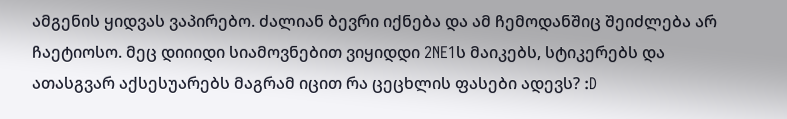ამგენის ყიდვას ვაპირებო. ძალიან ბევრი იქნება და ამ ჩემოდანშიც შეიძლება არ ჩაეტიოსო. მეც დიიიდი სიამოვნებით ვიყიდდი 2NE1ს მაიკებს, სტიკერებს და ათასგვარ აქსესუარებს მაგრამ იცით რა ცეცხლის ფასები ადევს? :D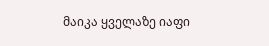მაიკა ყველაზე იაფი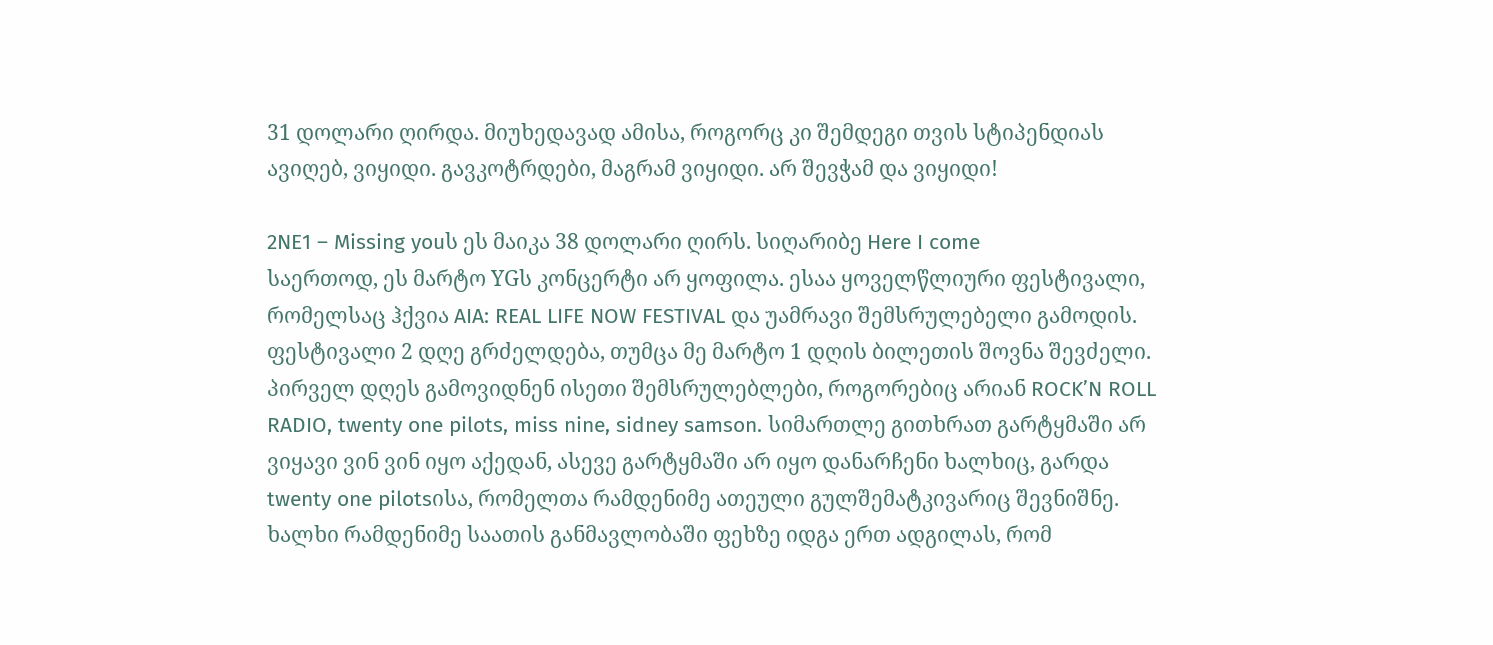31 დოლარი ღირდა. მიუხედავად ამისა, როგორც კი შემდეგი თვის სტიპენდიას ავიღებ, ვიყიდი. გავკოტრდები, მაგრამ ვიყიდი. არ შევჭამ და ვიყიდი!

2NE1 – Missing youს ეს მაიკა 38 დოლარი ღირს. სიღარიბე Here I come
საერთოდ, ეს მარტო YGს კონცერტი არ ყოფილა. ესაა ყოველწლიური ფესტივალი, რომელსაც ჰქვია AIA: REAL LIFE NOW FESTIVAL და უამრავი შემსრულებელი გამოდის. ფესტივალი 2 დღე გრძელდება, თუმცა მე მარტო 1 დღის ბილეთის შოვნა შევძელი. პირველ დღეს გამოვიდნენ ისეთი შემსრულებლები, როგორებიც არიან ROCK’N ROLL RADIO, twenty one pilots, miss nine, sidney samson. სიმართლე გითხრათ გარტყმაში არ ვიყავი ვინ ვინ იყო აქედან, ასევე გარტყმაში არ იყო დანარჩენი ხალხიც, გარდა twenty one pilotsისა, რომელთა რამდენიმე ათეული გულშემატკივარიც შევნიშნე. ხალხი რამდენიმე საათის განმავლობაში ფეხზე იდგა ერთ ადგილას, რომ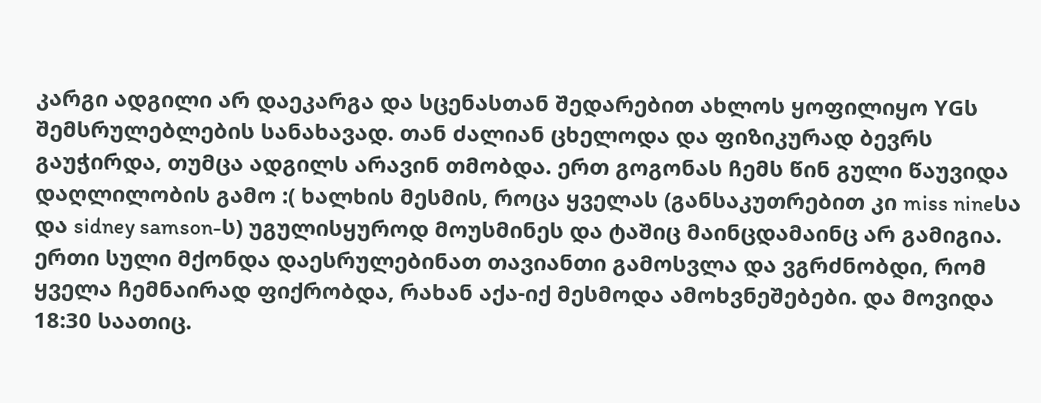კარგი ადგილი არ დაეკარგა და სცენასთან შედარებით ახლოს ყოფილიყო YGს შემსრულებლების სანახავად. თან ძალიან ცხელოდა და ფიზიკურად ბევრს გაუჭირდა, თუმცა ადგილს არავინ თმობდა. ერთ გოგონას ჩემს წინ გული წაუვიდა დაღლილობის გამო :( ხალხის მესმის, როცა ყველას (განსაკუთრებით კი miss nineსა და sidney samson-ს) უგულისყუროდ მოუსმინეს და ტაშიც მაინცდამაინც არ გამიგია. ერთი სული მქონდა დაესრულებინათ თავიანთი გამოსვლა და ვგრძნობდი, რომ ყველა ჩემნაირად ფიქრობდა, რახან აქა-იქ მესმოდა ამოხვნეშებები. და მოვიდა 18:30 საათიც.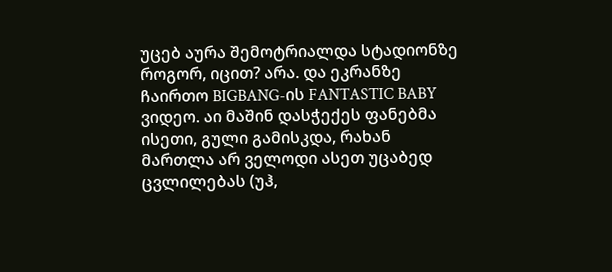უცებ აურა შემოტრიალდა სტადიონზე როგორ, იცით? არა. და ეკრანზე ჩაირთო BIGBANG-ის FANTASTIC BABY ვიდეო. აი მაშინ დასჭექეს ფანებმა ისეთი, გული გამისკდა, რახან მართლა არ ველოდი ასეთ უცაბედ ცვლილებას (უჰ,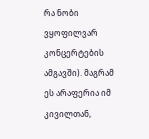რა ნობი ვყოფილვარ კონცერტების ამგავში). მაგრამ ეს არაფერია იმ კივილთან,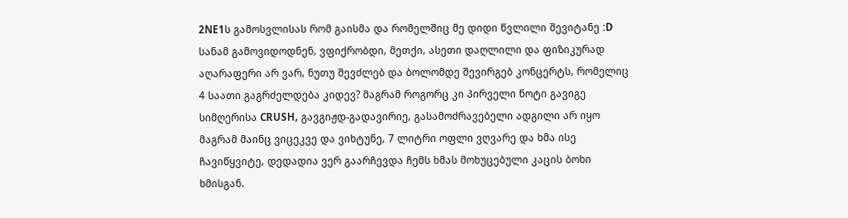2NE1ს გამოსვლისას რომ გაისმა და რომელშიც მე დიდი წვლილი შევიტანე :D
სანამ გამოვიდოდნენ, ვფიქრობდი, მეთქი, ასეთი დაღლილი და ფიზიკურად აღარაფერი არ ვარ, ნუთუ შევძლებ და ბოლომდე შევირგებ კონცერტს, რომელიც 4 საათი გაგრძელდება კიდევ? მაგრამ როგორც კი პირველი ნოტი გავიგე სიმღერისა CRUSH, გავგიჟდ-გადავირიე, გასამოძრავებელი ადგილი არ იყო მაგრამ მაინც ვიცეკვე და ვიხტუნე, 7 ლიტრი ოფლი ვღვარე და ხმა ისე ჩავიწყვიტე, დედადია ვერ გაარჩევდა ჩემს ხმას მოხუცებული კაცის ბოხი ხმისგან.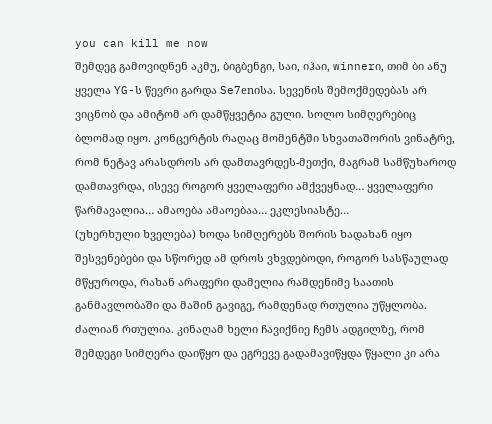you can kill me now
შემდეგ გამოვიდნენ აკმუ, ბიგბენგი, საი, იჰაი, winnerი, თიმ ბი ანუ ყველა YG-ს წევრი გარდა Se7enისა. სევენის შემოქმედებას არ ვიცნობ და ამიტომ არ დამწყვეტია გული. სოლო სიმღერებიც ბლომად იყო. კონცერტის რაღაც მომენტში სხვათაშორის ვინატრე, რომ ნეტავ არასდროს არ დამთავრდეს-მეთქი, მაგრამ სამწუხაროდ დამთავრდა, ისევე როგორ ყველაფერი ამქვეყნად… ყველაფერი წარმავალია… ამაოება ამაოებაა… ეკლესიასტე…
(უხერხული ხველება) ხოდა სიმღერებს შორის ხადახან იყო შესვენებები და სწორედ ამ დროს ვხვდებოდი, როგორ სასწაულად მწყუროდა, რახან არაფერი დამელია რამდენიმე საათის განმავლობაში და მაშინ გავიგე, რამდენად რთულია უწყლობა. ძალიან რთულია. კინაღამ ხელი ჩავიქნიე ჩემს ადგილზე, რომ შემდეგი სიმღერა დაიწყო და ეგრევე გადამავიწყდა წყალი კი არა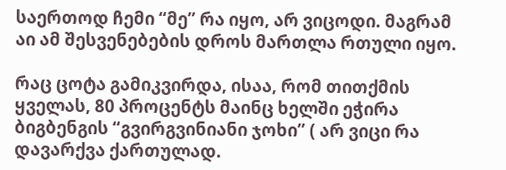საერთოდ ჩემი “მე” რა იყო, არ ვიცოდი. მაგრამ აი ამ შესვენებების დროს მართლა რთული იყო.

რაც ცოტა გამიკვირდა, ისაა, რომ თითქმის ყველას, 80 პროცენტს მაინც ხელში ეჭირა ბიგბენგის “გვირგვინიანი ჯოხი” ( არ ვიცი რა დავარქვა ქართულად.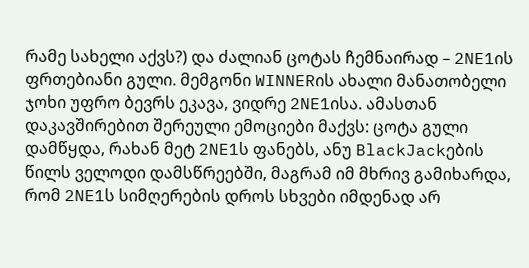რამე სახელი აქვს?) და ძალიან ცოტას ჩემნაირად – 2NE1ის ფრთებიანი გული. მემგონი WINNERის ახალი მანათობელი ჯოხი უფრო ბევრს ეკავა, ვიდრე 2NE1ისა. ამასთან დაკავშირებით შერეული ემოციები მაქვს: ცოტა გული დამწყდა, რახან მეტ 2NE1ს ფანებს, ანუ BlackJackების წილს ველოდი დამსწრეებში, მაგრამ იმ მხრივ გამიხარდა, რომ 2NE1ს სიმღერების დროს სხვები იმდენად არ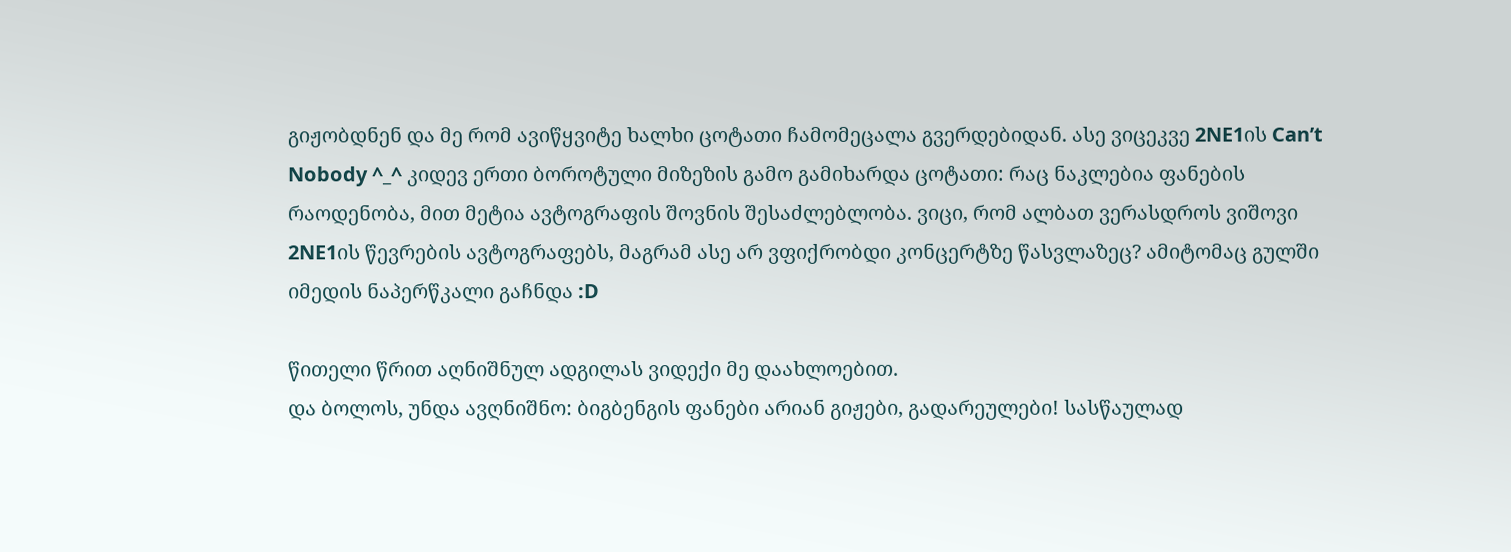გიჟობდნენ და მე რომ ავიწყვიტე ხალხი ცოტათი ჩამომეცალა გვერდებიდან. ასე ვიცეკვე 2NE1ის Can’t Nobody ^_^ კიდევ ერთი ბოროტული მიზეზის გამო გამიხარდა ცოტათი: რაც ნაკლებია ფანების რაოდენობა, მით მეტია ავტოგრაფის შოვნის შესაძლებლობა. ვიცი, რომ ალბათ ვერასდროს ვიშოვი 2NE1ის წევრების ავტოგრაფებს, მაგრამ ასე არ ვფიქრობდი კონცერტზე წასვლაზეც? ამიტომაც გულში იმედის ნაპერწკალი გაჩნდა :D

წითელი წრით აღნიშნულ ადგილას ვიდექი მე დაახლოებით.
და ბოლოს, უნდა ავღნიშნო: ბიგბენგის ფანები არიან გიჟები, გადარეულები! სასწაულად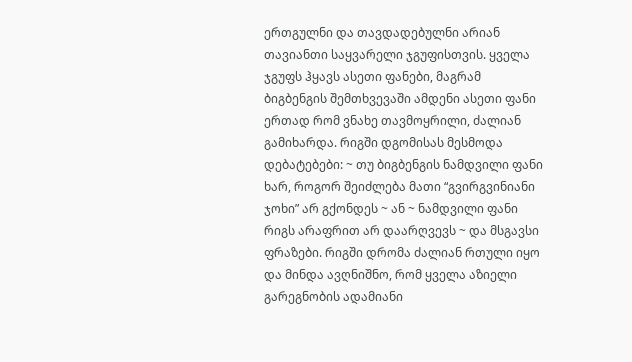ერთგულნი და თავდადებულნი არიან თავიანთი საყვარელი ჯგუფისთვის. ყველა ჯგუფს ჰყავს ასეთი ფანები, მაგრამ ბიგბენგის შემთხვევაში ამდენი ასეთი ფანი ერთად რომ ვნახე თავმოყრილი, ძალიან გამიხარდა. რიგში დგომისას მესმოდა დებატებები: ~ თუ ბიგბენგის ნამდვილი ფანი ხარ, როგორ შეიძლება მათი “გვირგვინიანი ჯოხი” არ გქონდეს ~ ან ~ ნამდვილი ფანი რიგს არაფრით არ დაარღვევს ~ და მსგავსი ფრაზები. რიგში დრომა ძალიან რთული იყო და მინდა ავღნიშნო, რომ ყველა აზიელი გარეგნობის ადამიანი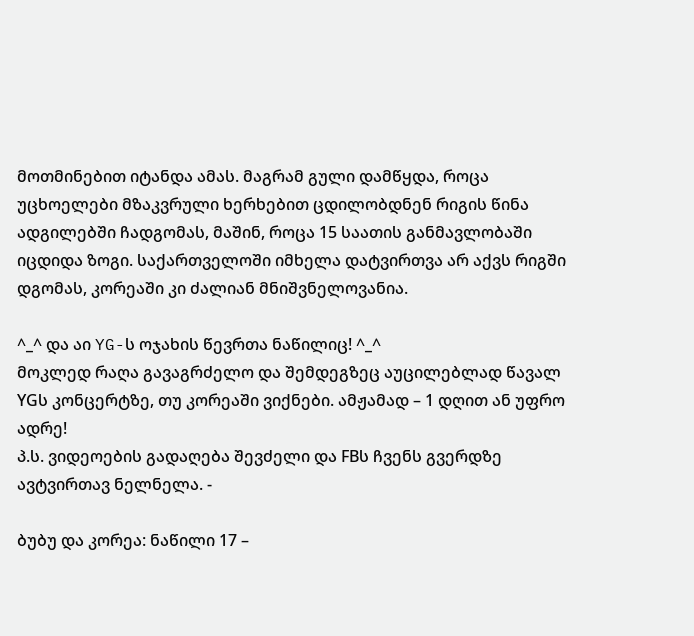მოთმინებით იტანდა ამას. მაგრამ გული დამწყდა, როცა უცხოელები მზაკვრული ხერხებით ცდილობდნენ რიგის წინა ადგილებში ჩადგომას, მაშინ, როცა 15 საათის განმავლობაში იცდიდა ზოგი. საქართველოში იმხელა დატვირთვა არ აქვს რიგში დგომას, კორეაში კი ძალიან მნიშვნელოვანია.

^_^ და აი YG-ს ოჯახის წევრთა ნაწილიც! ^_^
მოკლედ რაღა გავაგრძელო და შემდეგზეც აუცილებლად წავალ YGს კონცერტზე, თუ კორეაში ვიქნები. ამჟამად – 1 დღით ან უფრო ადრე!
პ.ს. ვიდეოების გადაღება შევძელი და FBს ჩვენს გვერდზე ავტვირთავ ნელნელა. -

ბუბუ და კორეა: ნაწილი 17 –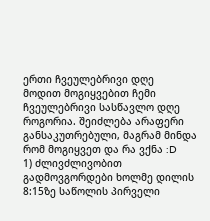ერთი ჩვეულებრივი დღე
მოდით მოგიყვებით ჩემი ჩვეულებრივი სასწავლო დღე როგორია. შეიძლება არაფერი განსაკუთრებული, მაგრამ მინდა რომ მოგიყვეთ და რა ვქნა :D
1) ძლივძლივობით გადმოვგორდები ხოლმე დილის 8:15ზე საწოლის პირველი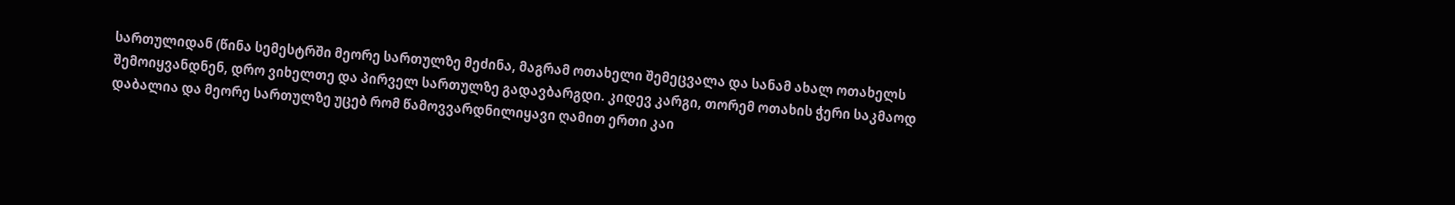სართულიდან (წინა სემესტრში მეორე სართულზე მეძინა, მაგრამ ოთახელი შემეცვალა და სანამ ახალ ოთახელს შემოიყვანდნენ, დრო ვიხელთე და პირველ სართულზე გადავბარგდი. კიდევ კარგი, თორემ ოთახის ჭერი საკმაოდ დაბალია და მეორე სართულზე უცებ რომ წამოვვარდნილიყავი ღამით ერთი კაი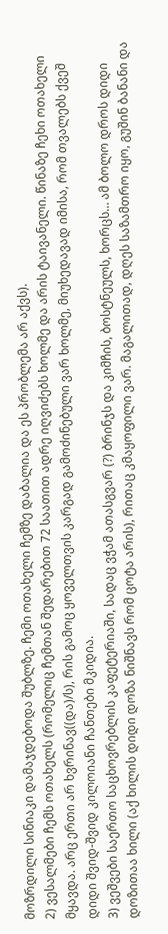მოზრდილი სინიაკი დამაჯდებოდა შუბლზე. ჩემი ოთახელი ჩემზე დაბალია და ეს პრობლემა არ აქვს).
2) ვესალმები ჩემს ოთახელს (რომელიც ჩემთან შედარებით 72 საათით ადრე იღვიძებს ხოლმე და არის ტაივანელი. წინაზე ჩეხი ოთახელი მყავდა. არც ერთი არ ხვრინავ((და)/ს), რის გამოც ყოველთვის კარგად გამოძინებული ვარ ხოლმე, მიუხედავად იმისა, რომ თვალებს ქვეშ დიდი შვიდ-შვიდ კილოიანი ჩანთები მკიდია.
3) ვეშვები საერთო საცხოვრებლის კაფეტერიაში, სადაც ვჭამ ათასგვარ (?) ბრინჯს და კიმჩის, ბოსტნეულს, ხორცს… ამ ბოლო დროს დიდი დოზითაა ხილი (აქ ხილის დიდი დოზა ნიშნავს რომ ცოტა არის), რითაც კმაყოფილი ვარ. მაგალითად, დღეს საზამთრო იყო, გუშინ ბანანი და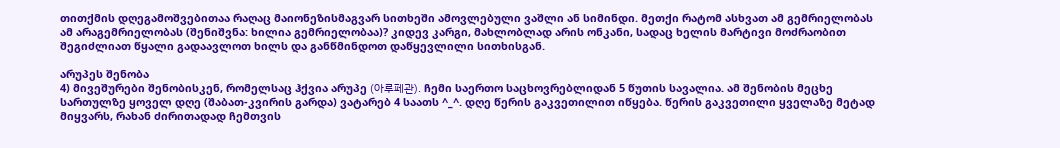თითქმის დღეგამოშვებითაა რაღაც მაიონეზისმაგვარ სითხეში ამოვლებული ვაშლი ან სიმინდი. მეთქი რატომ ასხვათ ამ გემრიელობას ამ არაგემრიელობას (შენიშვნა: ხილია გემრიელობაა)? კიდევ კარგი, მახლობლად არის ონკანი, სადაც ხელის მარტივი მოძრაობით შეგიძლიათ წყალი გადაავლოთ ხილს და განწმინდოთ დაწყევლილი სითხისგან.

არუპეს შენობა
4) მივეშურები შენობისკენ, რომელსაც ჰქვია არუპე (아루페관). ჩემი საერთო საცხოვრებლიდან 5 წუთის სავალია. ამ შენობის მეცხე სართულზე ყოველ დღე (შაბათ-კვირის გარდა) ვატარებ 4 საათს ^_^. დღე წერის გაკვეთილით იწყება. წერის გაკვეთილი ყველაზე მეტად მიყვარს, რახან ძირითადად ჩემთვის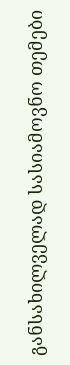განსახილველად სასიამოვნო თემები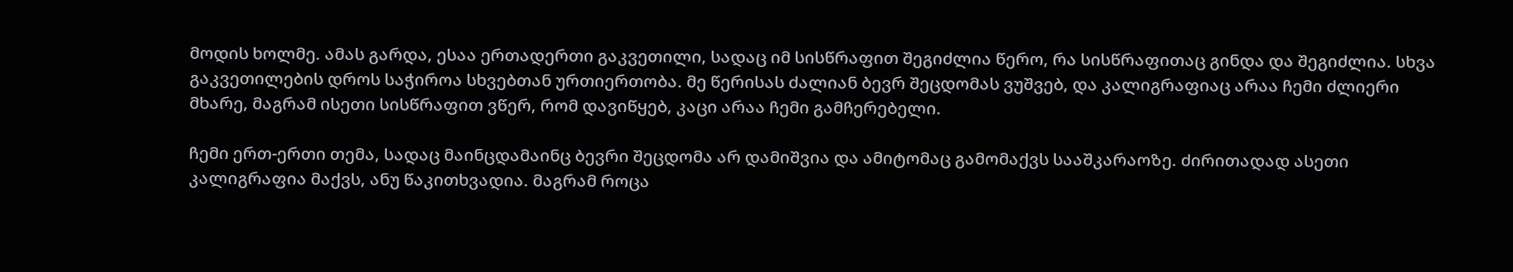მოდის ხოლმე. ამას გარდა, ესაა ერთადერთი გაკვეთილი, სადაც იმ სისწრაფით შეგიძლია წერო, რა სისწრაფითაც გინდა და შეგიძლია. სხვა გაკვეთილების დროს საჭიროა სხვებთან ურთიერთობა. მე წერისას ძალიან ბევრ შეცდომას ვუშვებ, და კალიგრაფიაც არაა ჩემი ძლიერი მხარე, მაგრამ ისეთი სისწრაფით ვწერ, რომ დავიწყებ, კაცი არაა ჩემი გამჩერებელი.

ჩემი ერთ-ერთი თემა, სადაც მაინცდამაინც ბევრი შეცდომა არ დამიშვია და ამიტომაც გამომაქვს სააშკარაოზე. ძირითადად ასეთი კალიგრაფია მაქვს, ანუ წაკითხვადია. მაგრამ როცა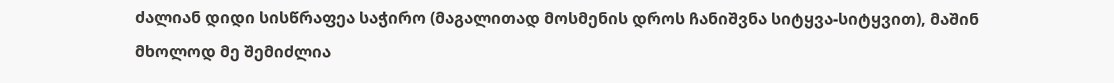ძალიან დიდი სისწრაფეა საჭირო (მაგალითად მოსმენის დროს ჩანიშვნა სიტყვა-სიტყვით), მაშინ მხოლოდ მე შემიძლია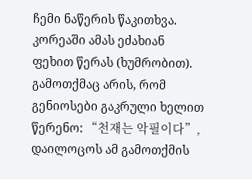ჩემი ნაწერის წაკითხვა. კორეაში ამას ეძახიან ფეხით წერას (ხუმრობით). გამოთქმაც არის, რომ გენიოსები გაკრული ხელით წერენო: “천재는 악필이다”, დაილოცოს ამ გამოთქმის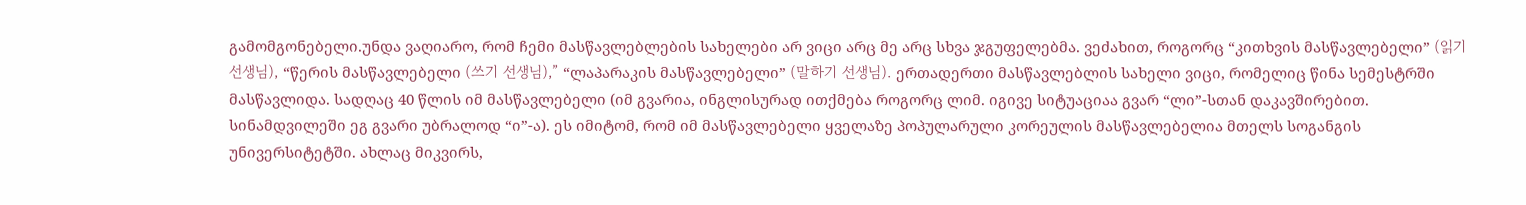გამომგონებელი.უნდა ვაღიარო, რომ ჩემი მასწავლებლების სახელები არ ვიცი არც მე არც სხვა ჯგუფელებმა. ვეძახით, როგორც “კითხვის მასწავლებელი” (읽기 선생님), “წერის მასწავლებელი (쓰기 선생님),” “ლაპარაკის მასწავლებელი” (말하기 선생님). ერთადერთი მასწავლებლის სახელი ვიცი, რომელიც წინა სემესტრში მასწავლიდა. სადღაც 40 წლის იმ მასწავლებელი (იმ გვარია, ინგლისურად ითქმება როგორც ლიმ. იგივე სიტუაციაა გვარ “ლი”-სთან დაკავშირებით. სინამდვილეში ეგ გვარი უბრალოდ “ი”-ა). ეს იმიტომ, რომ იმ მასწავლებელი ყველაზე პოპულარული კორეულის მასწავლებელია მთელს სოგანგის უნივერსიტეტში. ახლაც მიკვირს,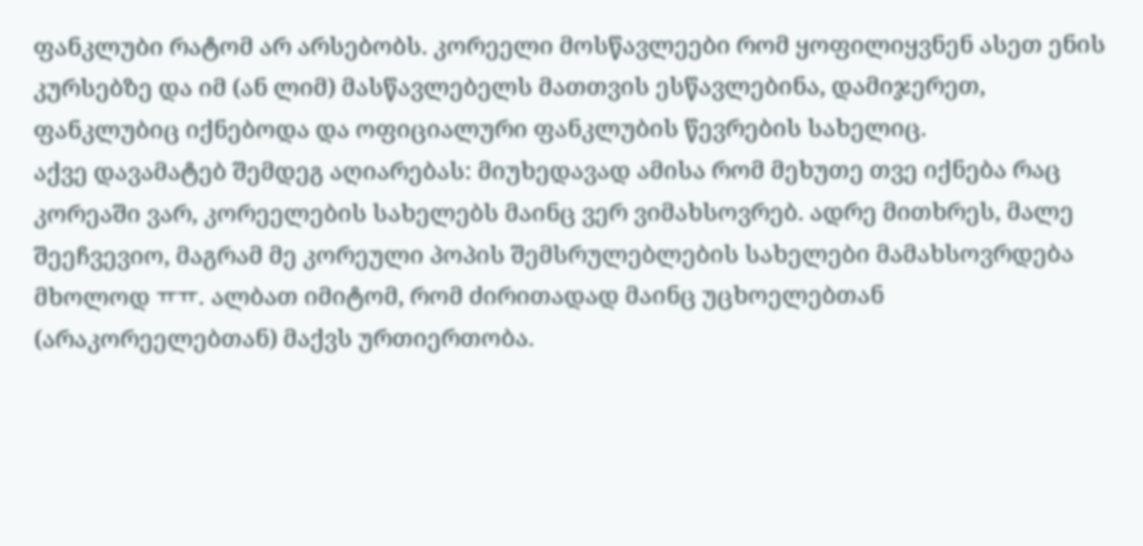ფანკლუბი რატომ არ არსებობს. კორეელი მოსწავლეები რომ ყოფილიყვნენ ასეთ ენის კურსებზე და იმ (ან ლიმ) მასწავლებელს მათთვის ესწავლებინა, დამიჯერეთ, ფანკლუბიც იქნებოდა და ოფიციალური ფანკლუბის წევრების სახელიც.
აქვე დავამატებ შემდეგ აღიარებას: მიუხედავად ამისა რომ მეხუთე თვე იქნება რაც კორეაში ვარ, კორეელების სახელებს მაინც ვერ ვიმახსოვრებ. ადრე მითხრეს, მალე შეეჩვევიო, მაგრამ მე კორეული პოპის შემსრულებლების სახელები მამახსოვრდება მხოლოდ ㅠㅠ. ალბათ იმიტომ, რომ ძირითადად მაინც უცხოელებთან (არაკორეელებთან) მაქვს ურთიერთობა.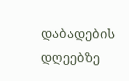დაბადების დღეებზე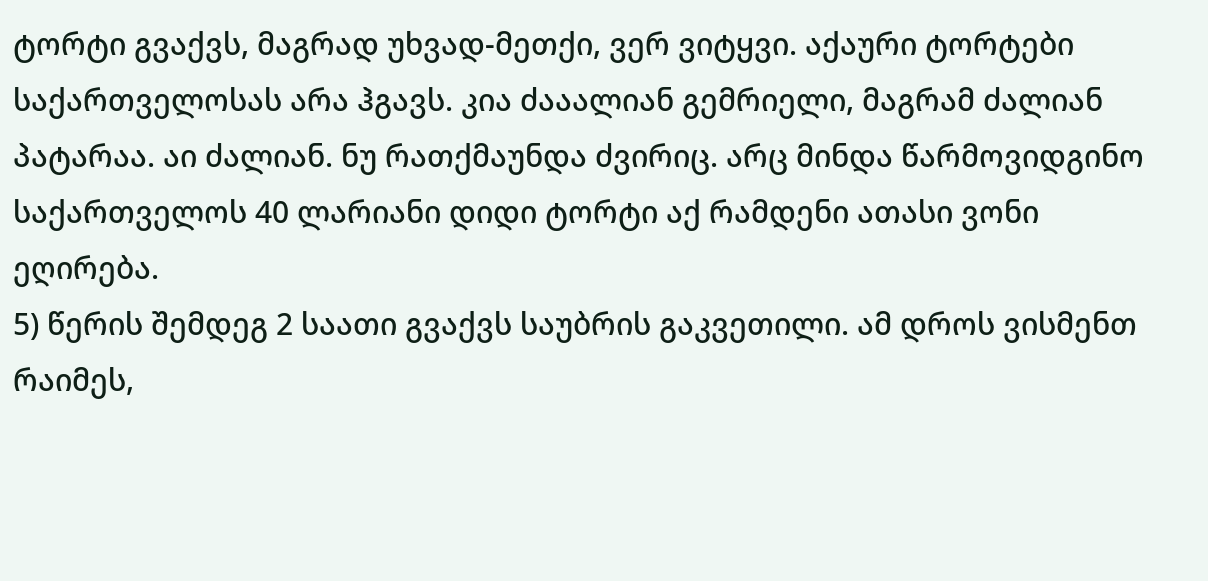ტორტი გვაქვს, მაგრად უხვად-მეთქი, ვერ ვიტყვი. აქაური ტორტები საქართველოსას არა ჰგავს. კია ძააალიან გემრიელი, მაგრამ ძალიან პატარაა. აი ძალიან. ნუ რათქმაუნდა ძვირიც. არც მინდა წარმოვიდგინო საქართველოს 40 ლარიანი დიდი ტორტი აქ რამდენი ათასი ვონი ეღირება.
5) წერის შემდეგ 2 საათი გვაქვს საუბრის გაკვეთილი. ამ დროს ვისმენთ რაიმეს,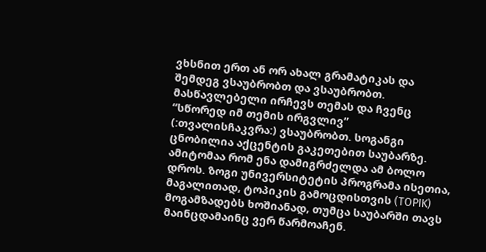ვხსნით ერთ ან ორ ახალ გრამატიკას და შემდეგ ვსაუბრობთ და ვსაუბრობთ. მასწავლებელი ირჩევს თემას და ჩვენც “სწორედ იმ თემის ირგვლივ” (:თვალისჩაკვრა:) ვსაუბრობთ. სოგანგი ცნობილია აქცენტის გაკეთებით საუბარზე. ამიტომაა რომ ენა დამიგრძელდა ამ ბოლო დროს. ზოგი უნივერსიტეტის პროგრამა ისეთია, მაგალითად, ტოპიკის გამოცდისთვის (TOPIK) მოგამზადებს ხოშიანად, თუმცა საუბარში თავს მაინცდამაინც ვერ წარმოაჩენ.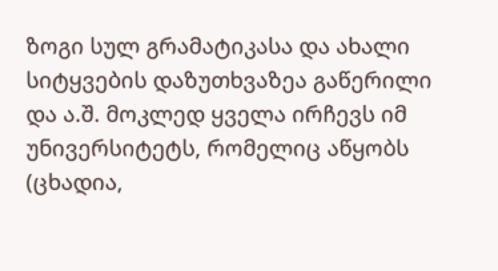ზოგი სულ გრამატიკასა და ახალი სიტყვების დაზუთხვაზეა გაწერილი და ა.შ. მოკლედ ყველა ირჩევს იმ უნივერსიტეტს, რომელიც აწყობს (ცხადია,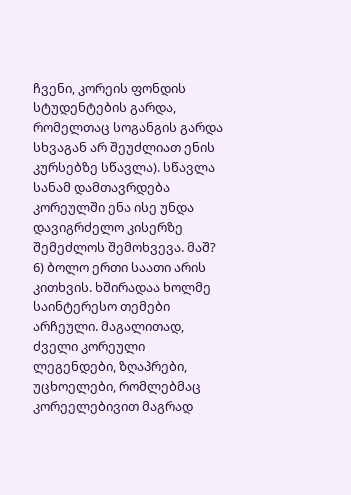ჩვენი, კორეის ფონდის სტუდენტების გარდა, რომელთაც სოგანგის გარდა სხვაგან არ შეუძლიათ ენის კურსებზე სწავლა). სწავლა სანამ დამთავრდება კორეულში ენა ისე უნდა დავიგრძელო კისერზე შემეძლოს შემოხვევა. მაშ?
6) ბოლო ერთი საათი არის კითხვის. ხშირადაა ხოლმე საინტერესო თემები არჩეული. მაგალითად, ძველი კორეული ლეგენდები, ზღაპრები, უცხოელები, რომლებმაც კორეელებივით მაგრად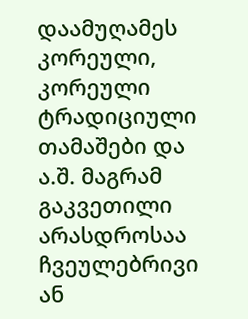დაამუღამეს კორეული, კორეული ტრადიციული თამაშები და ა.შ. მაგრამ გაკვეთილი არასდროსაა ჩვეულებრივი ან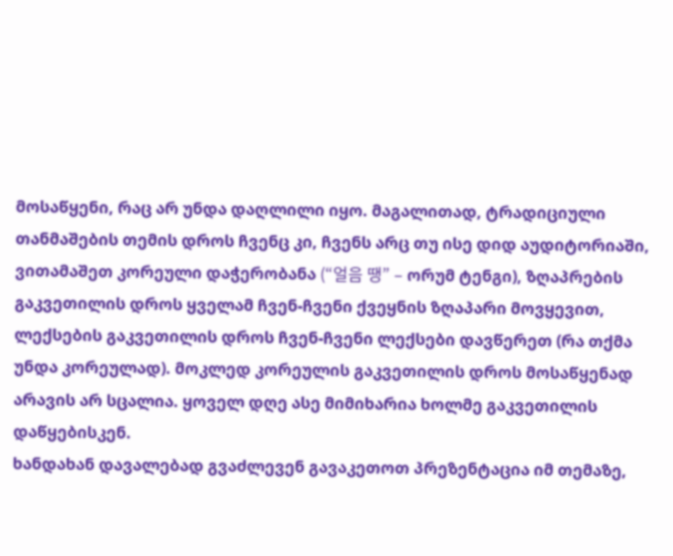მოსაწყენი, რაც არ უნდა დაღლილი იყო. მაგალითად, ტრადიციული თანმაშების თემის დროს ჩვენც კი, ჩვენს არც თუ ისე დიდ აუდიტორიაში, ვითამაშეთ კორეული დაჭერობანა (“얼음 땡” – ორუმ ტენგი), ზღაპრების გაკვეთილის დროს ყველამ ჩვენ-ჩვენი ქვეყნის ზღაპარი მოვყევით, ლექსების გაკვეთილის დროს ჩვენ-ჩვენი ლექსები დავწერეთ (რა თქმა უნდა კორეულად). მოკლედ კორეულის გაკვეთილის დროს მოსაწყენად არავის არ სცალია. ყოველ დღე ასე მიმიხარია ხოლმე გაკვეთილის დაწყებისკენ.
ხანდახან დავალებად გვაძლევენ გავაკეთოთ პრეზენტაცია იმ თემაზე,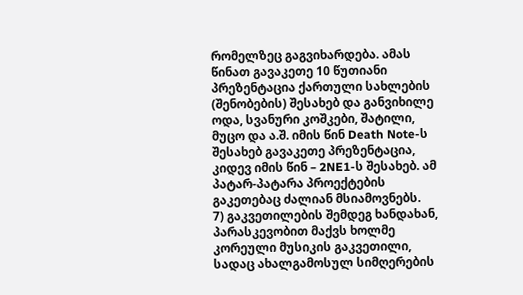რომელზეც გაგვიხარდება. ამას წინათ გავაკეთე 10 წუთიანი პრეზენტაცია ქართული სახლების (შენობების) შესახებ და განვიხილე ოდა, სვანური კოშკები, შატილი, მუცო და ა.შ. იმის წინ Death Note-ს შესახებ გავაკეთე პრეზენტაცია, კიდევ იმის წინ – 2NE1-ს შესახებ. ამ პატარ-პატარა პროექტების გაკეთებაც ძალიან მსიამოვნებს.
7) გაკვეთილების შემდეგ ხანდახან, პარასკევობით მაქვს ხოლმე კორეული მუსიკის გაკვეთილი, სადაც ახალგამოსულ სიმღერების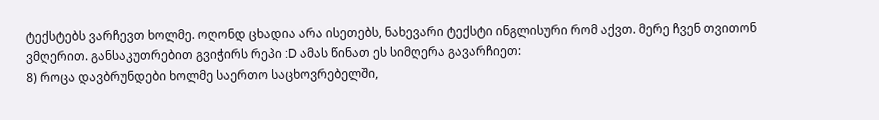ტექსტებს ვარჩევთ ხოლმე. ოღონდ ცხადია არა ისეთებს, ნახევარი ტექსტი ინგლისური რომ აქვთ. მერე ჩვენ თვითონ ვმღერით. განსაკუთრებით გვიჭირს რეპი :D ამას წინათ ეს სიმღერა გავარჩიეთ:
8) როცა დავბრუნდები ხოლმე საერთო საცხოვრებელში,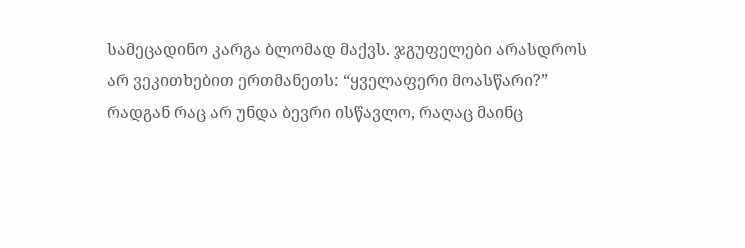სამეცადინო კარგა ბლომად მაქვს. ჯგუფელები არასდროს არ ვეკითხებით ერთმანეთს: “ყველაფერი მოასწარი?” რადგან რაც არ უნდა ბევრი ისწავლო, რაღაც მაინც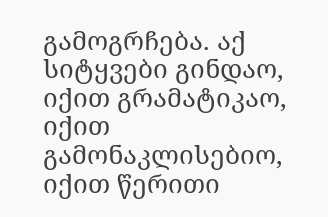გამოგრჩება. აქ სიტყვები გინდაო, იქით გრამატიკაო, იქით გამონაკლისებიო, იქით წერითი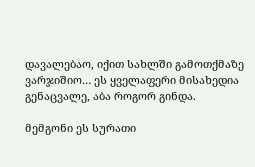დავალებაო, იქით სახლში გამოთქმაზე ვარჯიშიო… ეს ყველაფერი მისახედია გენაცვალე, აბა როგორ გინდა.

მემგონი ეს სურათი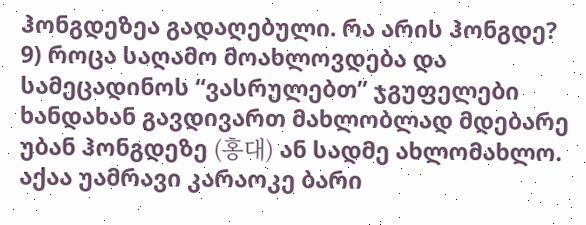ჰონგდეზეა გადაღებული. რა არის ჰონგდე?
9) როცა საღამო მოახლოვდება და სამეცადინოს “ვასრულებთ” ჯგუფელები ხანდახან გავდივართ მახლობლად მდებარე უბან ჰონგდეზე (홍대) ან სადმე ახლომახლო. აქაა უამრავი კარაოკე ბარი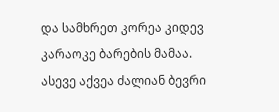და სამხრეთ კორეა კიდევ კარაოკე ბარების მამაა. ასევე აქვეა ძალიან ბევრი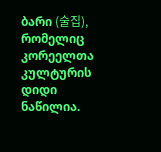ბარი (술집), რომელიც კორეელთა კულტურის დიდი ნაწილია.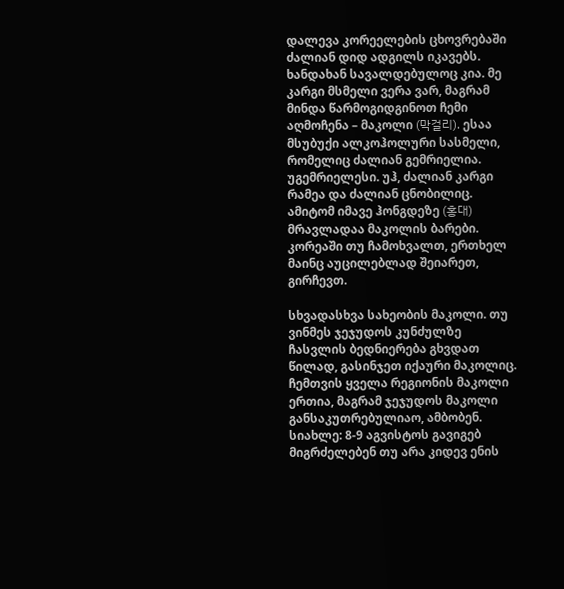დალევა კორეელების ცხოვრებაში ძალიან დიდ ადგილს იკავებს. ხანდახან სავალდებულოც კია. მე კარგი მსმელი ვერა ვარ, მაგრამ მინდა წარმოგიდგინოთ ჩემი აღმოჩენა – მაკოლი (막걸리). ესაა მსუბუქი ალკოჰოლური სასმელი, რომელიც ძალიან გემრიელია. უგემრიელესი. უჰ, ძალიან კარგი რამეა და ძალიან ცნობილიც. ამიტომ იმავე ჰონგდეზე (홍대) მრავლადაა მაკოლის ბარები. კორეაში თუ ჩამოხვალთ, ერთხელ მაინც აუცილებლად შეიარეთ, გირჩევთ.

სხვადასხვა სახეობის მაკოლი. თუ ვინმეს ჯეჯუდოს კუნძულზე ჩასვლის ბედნიერება გხვდათ წილად, გასინჯეთ იქაური მაკოლიც. ჩემთვის ყველა რეგიონის მაკოლი ერთია, მაგრამ ჯეჯუდოს მაკოლი განსაკუთრებულიაო, ამბობენ.
სიახლე: 8-9 აგვისტოს გავიგებ მიგრძელებენ თუ არა კიდევ ენის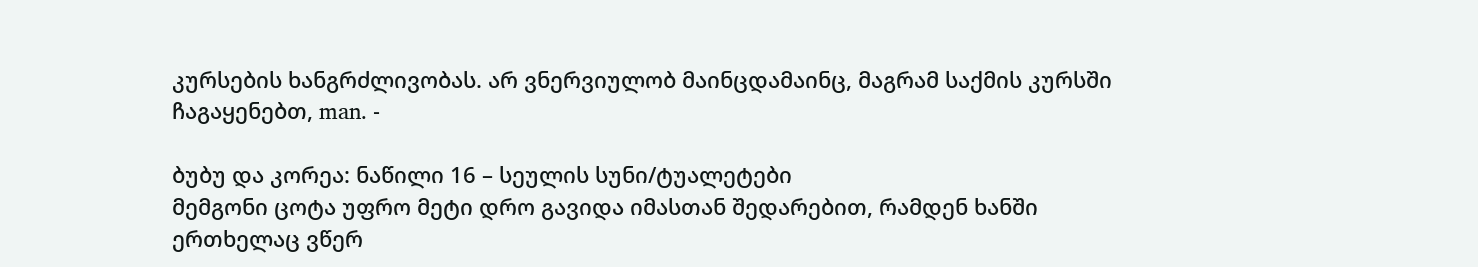კურსების ხანგრძლივობას. არ ვნერვიულობ მაინცდამაინც, მაგრამ საქმის კურსში ჩაგაყენებთ, man. -

ბუბუ და კორეა: ნაწილი 16 – სეულის სუნი/ტუალეტები
მემგონი ცოტა უფრო მეტი დრო გავიდა იმასთან შედარებით, რამდენ ხანში ერთხელაც ვწერ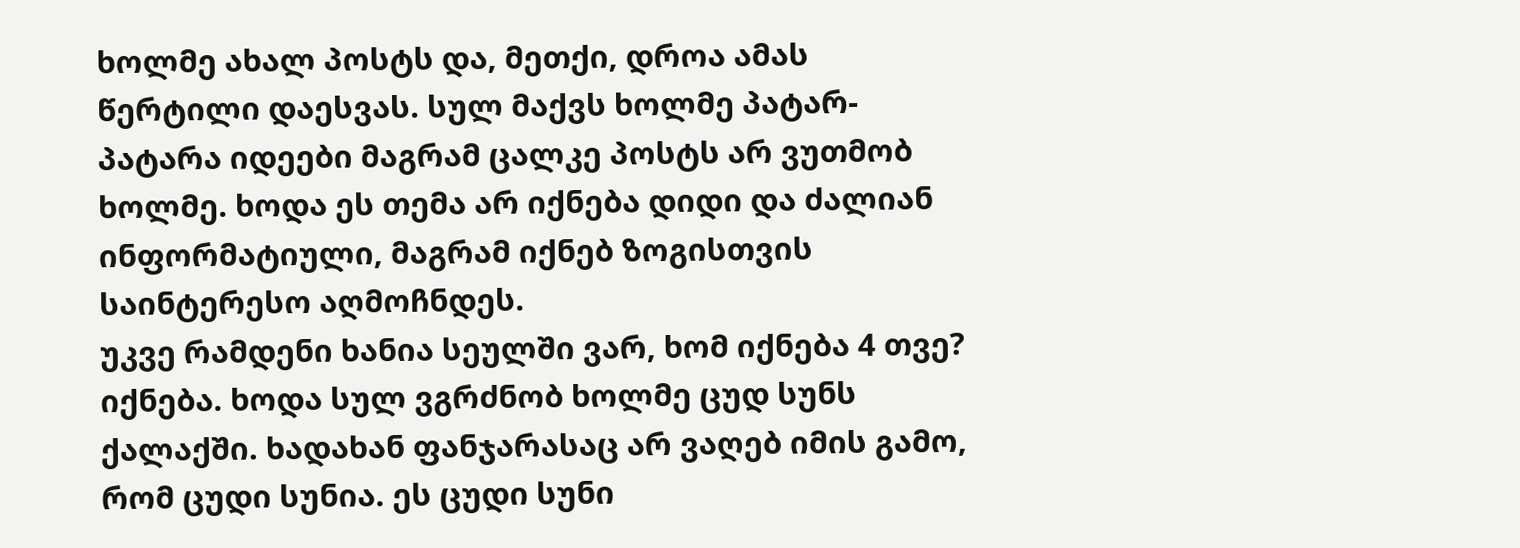ხოლმე ახალ პოსტს და, მეთქი, დროა ამას წერტილი დაესვას. სულ მაქვს ხოლმე პატარ-პატარა იდეები მაგრამ ცალკე პოსტს არ ვუთმობ ხოლმე. ხოდა ეს თემა არ იქნება დიდი და ძალიან ინფორმატიული, მაგრამ იქნებ ზოგისთვის საინტერესო აღმოჩნდეს.
უკვე რამდენი ხანია სეულში ვარ, ხომ იქნება 4 თვე? იქნება. ხოდა სულ ვგრძნობ ხოლმე ცუდ სუნს ქალაქში. ხადახან ფანჯარასაც არ ვაღებ იმის გამო, რომ ცუდი სუნია. ეს ცუდი სუნი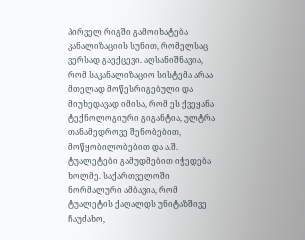პირველ რიგში გამოიხატება კანალიზაციის სუნით, რომელსაც ვერსად გაექცევი. აღსანიშნავია, რომ საკანალიზაციო სისტემა არაა მთელად მოწესრიგებული და მიუხედავად იმისა, რომ ეს ქვეყანა ტექნოლოგიური გიგანტია, ულტრა თანამედროვე შენობებით, მოწყობილობებით და ა.შ. ტუალეტები გამუდმებით იჭედება ხოლმე. საქართველოში ნორმალური ამბავია, რომ ტუალეტის ქაღალდს უნიტაზშივე ჩაუძახო,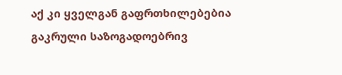აქ კი ყველგან გაფრთხილებებია გაკრული საზოგადოებრივ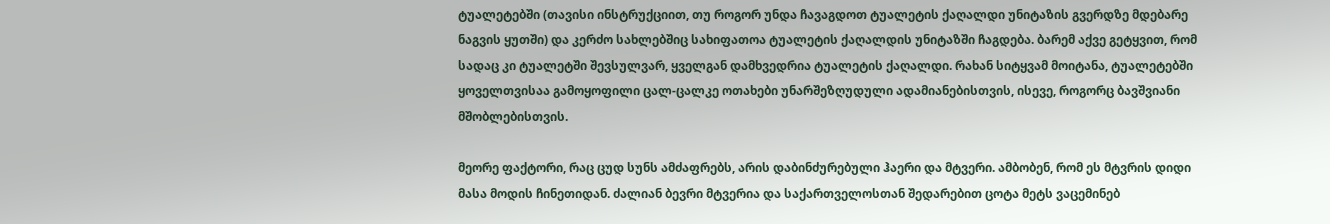ტუალეტებში (თავისი ინსტრუქციით, თუ როგორ უნდა ჩავაგდოთ ტუალეტის ქაღალდი უნიტაზის გვერდზე მდებარე ნაგვის ყუთში) და კერძო სახლებშიც სახიფათოა ტუალეტის ქაღალდის უნიტაზში ჩაგდება. ბარემ აქვე გეტყვით, რომ სადაც კი ტუალეტში შევსულვარ, ყველგან დამხვედრია ტუალეტის ქაღალდი. რახან სიტყვამ მოიტანა, ტუალეტებში ყოველთვისაა გამოყოფილი ცალ-ცალკე ოთახები უნარშეზღუდული ადამიანებისთვის, ისევე, როგორც ბავშვიანი მშობლებისთვის.

მეორე ფაქტორი, რაც ცუდ სუნს ამძაფრებს, არის დაბინძურებული ჰაერი და მტვერი. ამბობენ, რომ ეს მტვრის დიდი მასა მოდის ჩინეთიდან. ძალიან ბევრი მტვერია და საქართველოსთან შედარებით ცოტა მეტს ვაცემინებ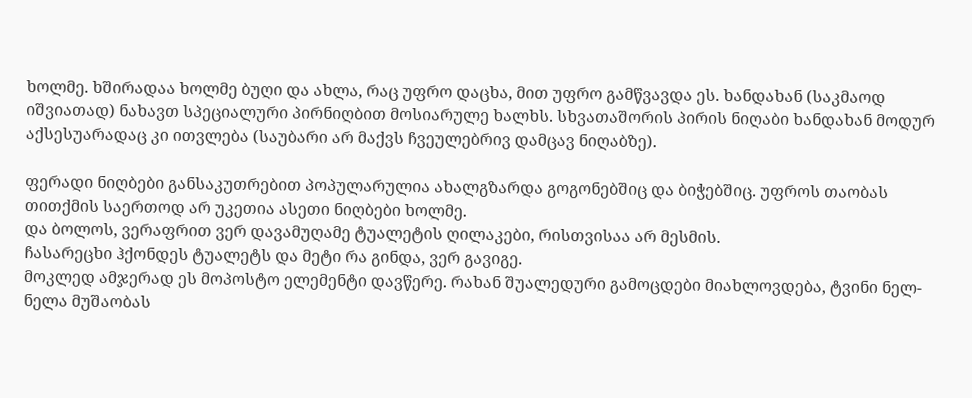ხოლმე. ხშირადაა ხოლმე ბუღი და ახლა, რაც უფრო დაცხა, მით უფრო გამწვავდა ეს. ხანდახან (საკმაოდ იშვიათად) ნახავთ სპეციალური პირნიღბით მოსიარულე ხალხს. სხვათაშორის პირის ნიღაბი ხანდახან მოდურ აქსესუარადაც კი ითვლება (საუბარი არ მაქვს ჩვეულებრივ დამცავ ნიღაბზე).

ფერადი ნიღბები განსაკუთრებით პოპულარულია ახალგზარდა გოგონებშიც და ბიჭებშიც. უფროს თაობას თითქმის საერთოდ არ უკეთია ასეთი ნიღბები ხოლმე.
და ბოლოს, ვერაფრით ვერ დავამუღამე ტუალეტის ღილაკები, რისთვისაა არ მესმის.
ჩასარეცხი ჰქონდეს ტუალეტს და მეტი რა გინდა, ვერ გავიგე.
მოკლედ ამჯერად ეს მოპოსტო ელემენტი დავწერე. რახან შუალედური გამოცდები მიახლოვდება, ტვინი ნელ-ნელა მუშაობას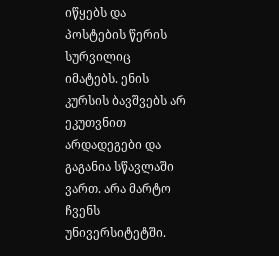იწყებს და პოსტების წერის სურვილიც იმატებს. ენის კურსის ბავშვებს არ ეკუთვნით არდადეგები და გაგანია სწავლაში ვართ. არა მარტო ჩვენს უნივერსიტეტში.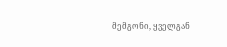მემგონი, ყველგან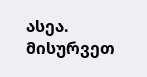ასეა. მისურვეთ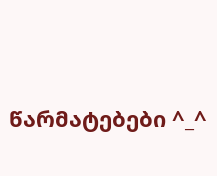წარმატებები ^_^